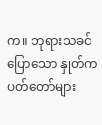က။ ဘုရားသခင်ပြောသော နှုတ်ကပတ်တော်များ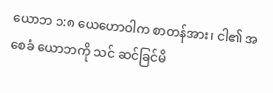ယောဘ ၁:၈ ယေဟောဝါက စာတန်အား၊ ငါ၏ အစေခံ ယောဘကို သင် ဆင်ခြင်မိ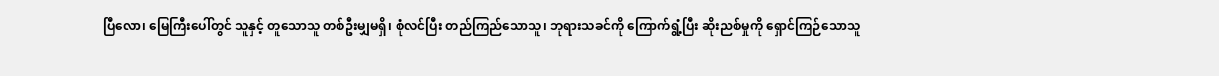ပြီလော၊ မြေကြီးပေါ်တွင် သူနှင့် တူသောသူ တစ်ဦးမျှမရှိ၊ စုံလင်ပြီး တည်ကြည်သောသူ၊ ဘုရားသခင်ကို ကြောက်ရွံ့ပြီး ဆိုးညစ်မှုကို ရှောင်ကြဉ်သောသူ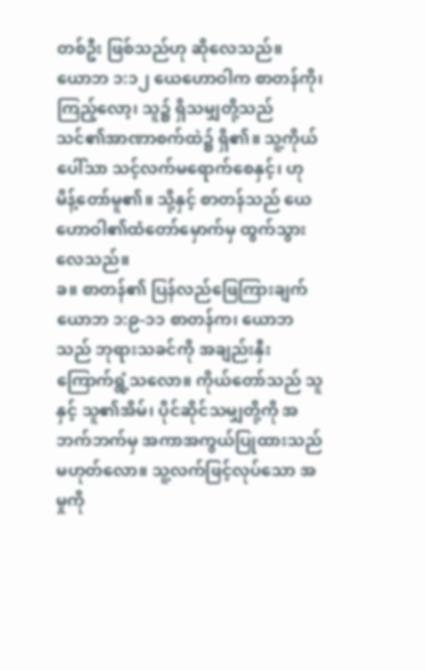တစ်ဦး ဖြစ်သည်ဟု ဆိုလေသည်။
ယောဘ ၁:၁၂ ယေဟောဝါက စာတန်ကို၊ ကြည့်လော့၊ သူ၌ ရှိသမျှတို့သည် သင်၏အာဏာစက်ထဲ၌ ရှိ၏။ သူ့ကိုယ်ပေါ်သာ သင့်လက်မရောက်စေနှင့်၊ ဟု မိန့်တော်မူ၏။ သို့နှင့် စာတန်သည် ယေဟောဝါ၏ထံတော်မှောက်မှ ထွက်သွားလေသည်။
ခ။ စာတန်၏ ပြန်လည်ဖြေကြားချက်
ယောဘ ၁:၉-၁၁ စာတန်က၊ ယောဘသည် ဘုရားသခင်ကို အချည်းနှီး ကြောက်ရွံ့သလော။ ကိုယ်တော်သည် သူနှင့် သူ၏အိမ်၊ ပိုင်ဆိုင်သမျှတို့ကို အဘက်ဘက်မှ အကာအကွယ်ပြုထားသည် မဟုတ်လော။ သူ့လက်ဖြင့်လုပ်သော အမှုကို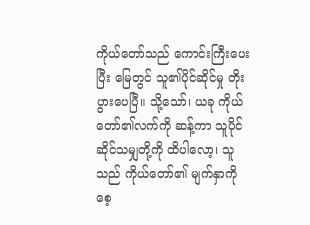ကိုယ်တော်သည် ကောင်းကြီးပေးပြီး မြေတွင် သူ၏ပိုင်ဆိုင်မှု တိုးပွားပေပြီ။ သို့သော်၊ ယခု ကိုယ်တော်၏လက်ကို ဆန့်ကာ သူပိုင်ဆိုင်သမျှတို့ကို ထိပါလော့၊ သူသည် ကိုယ်တော်၏ မျက်နှာကို စေ့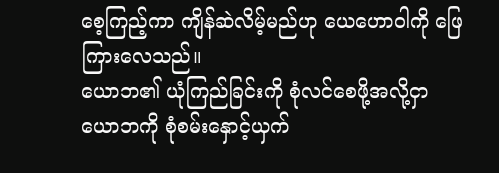စေ့ကြည့်ကာ ကျိန်ဆဲလိမ့်မည်ဟု ယေဟောဝါကို ဖြေကြားလေသည်။
ယောဘ၏ ယုံကြည်ခြင်းကို စုံလင်စေဖို့အလို့ငှာ ယောဘကို စုံစမ်းနှောင့်ယှက်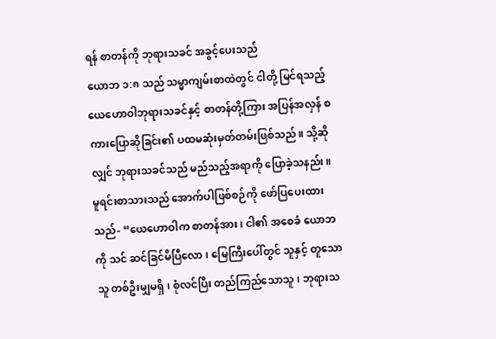ရန် စာတန်ကို ဘုရားသခင် အခွင့်ပေးသည်
ယောဘ ၁:၈ သည် သမ္မာကျမ်းစာထဲတွင် ငါတို့ မြင်ရသည့် ယေဟောဝါဘုရားသခင်နှင့် စာတန်တို့ကြား အပြန်အလှန် စကားပြောဆိုခြင်း၏ ပထမဆုံးမှတ်တမ်းဖြစ်သည်။ သို့ဆိုလျှင် ဘုရားသခင်သည် မည်သည့်အရာကို ပြောခဲ့သနည်း။ မူရင်းစာသားသည် အောက်ပါဖြစ်စဉ်ကို ဖော်ပြပေးထားသည်- “ယေဟောဝါက စာတန်အား၊ ငါ၏ အစေခံ ယောဘကို သင် ဆင်ခြင်မိပြီလော၊ မြေကြီးပေါ်တွင် သူနှင့် တူသောသူ တစ်ဦးမျှမရှိ၊ စုံလင်ပြီး တည်ကြည်သောသူ၊ ဘုရားသ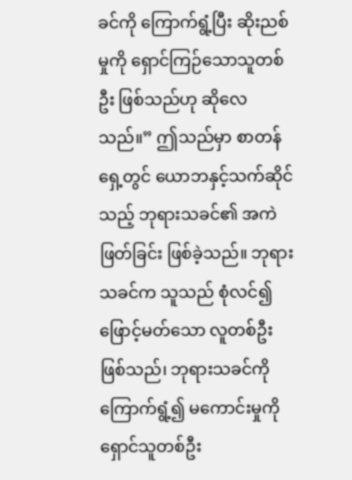ခင်ကို ကြောက်ရွံ့ပြီး ဆိုးညစ်မှုကို ရှောင်ကြဉ်သောသူတစ်ဦး ဖြစ်သည်ဟု ဆိုလေသည်။” ဤသည်မှာ စာတန်ရှေ့တွင် ယောဘနှင့်သက်ဆိုင်သည့် ဘုရားသခင်၏ အကဲဖြတ်ခြင်း ဖြစ်ခဲ့သည်။ ဘုရားသခင်က သူသည် စုံလင်၍ ဖြောင့်မတ်သော လူတစ်ဦးဖြစ်သည်၊ ဘုရားသခင်ကို ကြောက်ရွံ့၍ မကောင်းမှုကို ရှောင်သူတစ်ဦး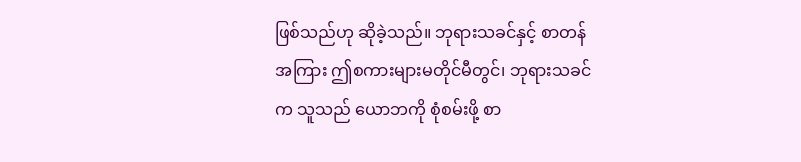ဖြစ်သည်ဟု ဆိုခဲ့သည်။ ဘုရားသခင်နှင့် စာတန်အကြား ဤစကားများမတိုင်မီတွင်၊ ဘုရားသခင်က သူသည် ယောဘကို စုံစမ်းဖို့ စာ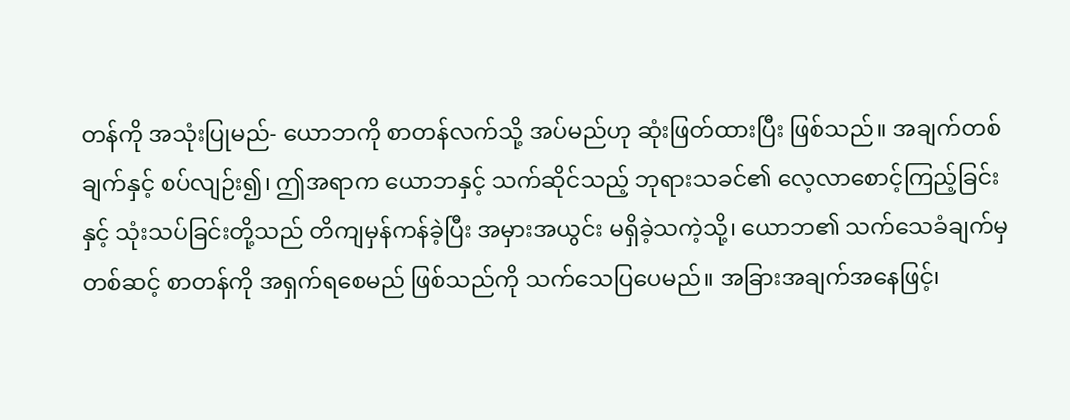တန်ကို အသုံးပြုမည်- ယောဘကို စာတန်လက်သို့ အပ်မည်ဟု ဆုံးဖြတ်ထားပြီး ဖြစ်သည်။ အချက်တစ်ချက်နှင့် စပ်လျဉ်း၍၊ ဤအရာက ယောဘနှင့် သက်ဆိုင်သည့် ဘုရားသခင်၏ လေ့လာစောင့်ကြည့်ခြင်းနှင့် သုံးသပ်ခြင်းတို့သည် တိကျမှန်ကန်ခဲ့ပြီး အမှားအယွင်း မရှိခဲ့သကဲ့သို့၊ ယောဘ၏ သက်သေခံချက်မှတစ်ဆင့် စာတန်ကို အရှက်ရစေမည် ဖြစ်သည်ကို သက်သေပြပေမည်။ အခြားအချက်အနေဖြင့်၊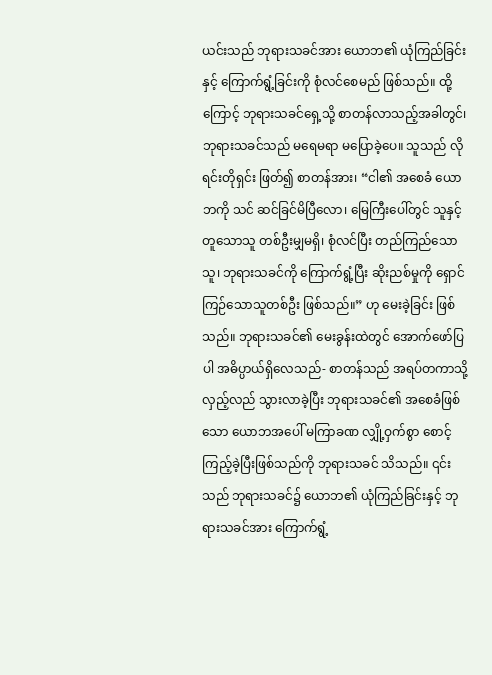ယင်းသည် ဘုရားသခင်အား ယောဘ၏ ယုံကြည်ခြင်းနှင့် ကြောက်ရွံ့ခြင်းကို စုံလင်စေမည် ဖြစ်သည်။ ထို့ကြောင့် ဘုရားသခင်ရှေ့သို့ စာတန်လာသည့်အခါတွင်၊ ဘုရားသခင်သည် မရေမရာ မပြောခဲ့ပေ။ သူသည် လိုရင်းတိုရှင်း ဖြတ်၍ စာတန်အား၊ “ငါ၏ အစေခံ ယောဘကို သင် ဆင်ခြင်မိပြီလော၊ မြေကြီးပေါ်တွင် သူနှင့် တူသောသူ တစ်ဦးမျှမရှိ၊ စုံလင်ပြီး တည်ကြည်သောသူ၊ ဘုရားသခင်ကို ကြောက်ရွံ့ပြီး ဆိုးညစ်မှုကို ရှောင်ကြဉ်သောသူတစ်ဦး ဖြစ်သည်။” ဟု မေးခဲ့ခြင်း ဖြစ်သည်။ ဘုရားသခင်၏ မေးခွန်းထဲတွင် အောက်ဖော်ပြပါ အဓိပ္ပာယ်ရှိလေသည်- စာတန်သည် အရပ်တကာသို့ လှည့်လည် သွားလာခဲ့ပြီး ဘုရားသခင်၏ အစေခံဖြစ်သော ယောဘအပေါ် မကြာခဏ လျှို့ဝှက်စွာ စောင့်ကြည့်ခဲ့ပြီးဖြစ်သည်ကို ဘုရားသခင် သိသည်။ ၎င်းသည် ဘုရားသခင်၌ ယောဘ၏ ယုံကြည်ခြင်းနှင့် ဘုရားသခင်အား ကြောက်ရွံ့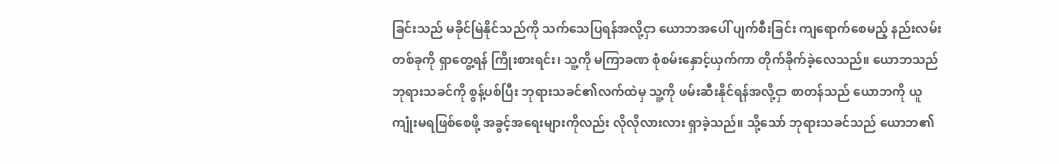ခြင်းသည် မခိုင်မြဲနိုင်သည်ကို သက်သေပြရန်အလို့ငှာ ယောဘအပေါ် ပျက်စီးခြင်း ကျရောက်စေမည့် နည်းလမ်းတစ်ခုကို ရှာတွေ့ရန် ကြိုးစားရင်း၊ သူ့ကို မကြာခဏ စုံစမ်းနှောင့်ယှက်ကာ တိုက်ခိုက်ခဲ့လေသည်။ ယောဘသည် ဘုရားသခင်ကို စွန့်ပစ်ပြီး ဘုရားသခင်၏လက်ထဲမှ သူ့ကို ဖမ်းဆီးနိုင်ရန်အလို့ငှာ စာတန်သည် ယောဘကို ယူကျုံးမရဖြစ်စေဖို့ အခွင့်အရေးများကိုလည်း လိုလိုလားလား ရှာခဲ့သည်။ သို့သော် ဘုရားသခင်သည် ယောဘ၏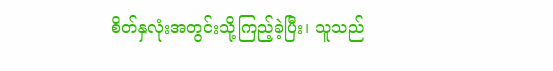စိတ်နှလုံးအတွင်းသို့ကြည့်ခဲ့ပြီး၊ သူသည်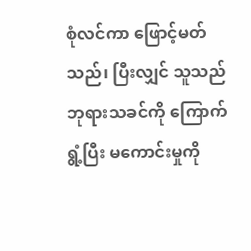စုံလင်ကာ ဖြောင့်မတ်သည်၊ ပြီးလျှင် သူသည် ဘုရားသခင်ကို ကြောက်ရွံ့ပြီး မကောင်းမှုကို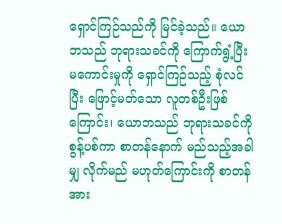ရှောင်ကြဉ်သည်ကို မြင်ခဲ့သည်။ ယောဘသည် ဘုရားသခင်ကို ကြောက်ရွံ့ပြီး မကောင်းမှုကို ရှောင်ကြဉ်သည့် စုံလင်ပြီး ဖြောင့်မတ်သော လူတစ်ဦးဖြစ်ကြောင်း၊ ယောဘသည် ဘုရားသခင်ကို စွန့်ပစ်ကာ စာတန်နောက် မည်သည့်အခါမျှ လိုက်မည် မဟုတ်ကြောင်းကို စာတန်အား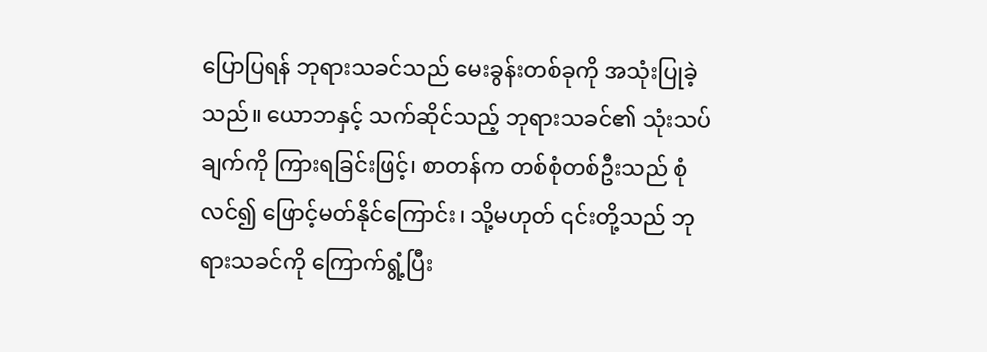ပြောပြရန် ဘုရားသခင်သည် မေးခွန်းတစ်ခုကို အသုံးပြုခဲ့သည်။ ယောဘနှင့် သက်ဆိုင်သည့် ဘုရားသခင်၏ သုံးသပ်ချက်ကို ကြားရခြင်းဖြင့်၊ စာတန်က တစ်စုံတစ်ဦးသည် စုံလင်၍ ဖြောင့်မတ်နိုင်ကြောင်း၊ သို့မဟုတ် ၎င်းတို့သည် ဘုရားသခင်ကို ကြောက်ရွံ့ပြီး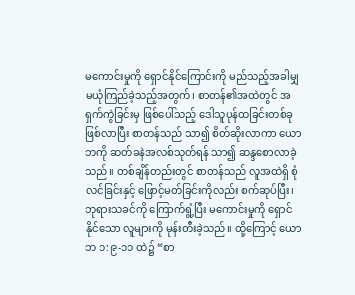မကောင်းမှုကို ရှောင်နိုင်ကြောင်းကို မည်သည့်အခါမျှ မယုံကြည်ခဲ့သည့်အတွက်၊ စာတန်၏အထဲတွင် အရှက်ကွဲခြင်းမှ ဖြစ်ပေါ်သည့် ဒေါသူပုန်ထခြင်းတစ်ခု ဖြစ်လာပြီး စာတန်သည် သာ၍ စိတ်ဆိုးလာကာ ယောဘကို ဆတ်ခနဲအလစ်သုတ်ရန် သာ၍ ဆန္ဒစောလာခဲ့သည်။ တစ်ချိန်တည်းတွင် စာတန်သည် လူအထဲရှိ စုံလင်ခြင်းနှင့် ဖြောင့်မတ်ခြင်းကိုလည်း စက်ဆုပ်ပြီး၊ ဘုရားသခင်ကို ကြောက်ရွံ့ပြီး မကောင်းမှုကို ရှောင်နိုင်သော လူများကို မုန်းတီးခဲ့သည်။ ထို့ကြောင့် ယောဘ ၁:၉-၁၁ ထဲ၌ “စာ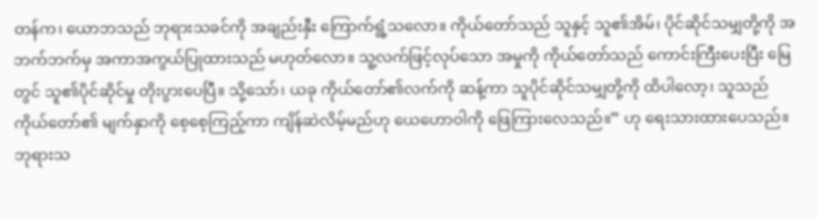တန်က၊ ယောဘသည် ဘုရားသခင်ကို အချည်းနှီး ကြောက်ရွံ့သလော။ ကိုယ်တော်သည် သူနှင့် သူ၏အိမ်၊ ပိုင်ဆိုင်သမျှတို့ကို အဘက်ဘက်မှ အကာအကွယ်ပြုထားသည် မဟုတ်လော။ သူ့လက်ဖြင့်လုပ်သော အမှုကို ကိုယ်တော်သည် ကောင်းကြီးပေးပြီး မြေတွင် သူ၏ပိုင်ဆိုင်မှု တိုးပွားပေပြီ။ သို့သော်၊ ယခု ကိုယ်တော်၏လက်ကို ဆန့်ကာ သူပိုင်ဆိုင်သမျှတို့ကို ထိပါလော့၊ သူသည် ကိုယ်တော်၏ မျက်နှာကို စေ့စေ့ကြည့်ကာ ကျိန်ဆဲလိမ့်မည်ဟု ယေဟောဝါကို ဖြေကြားလေသည်။” ဟု ရေးသားထားပေသည်။ ဘုရားသ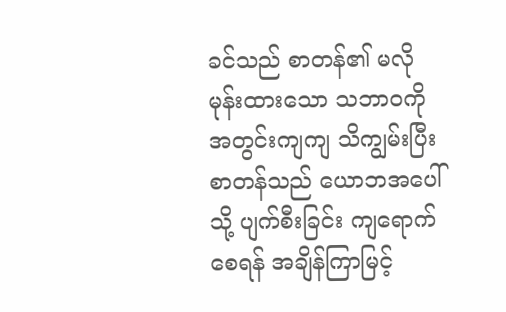ခင်သည် စာတန်၏ မလိုမုန်းထားသော သဘာဝကို အတွင်းကျကျ သိကျွမ်းပြီး စာတန်သည် ယောဘအပေါ်သို့ ပျက်စီးခြင်း ကျရောက်စေရန် အချိန်ကြာမြင့်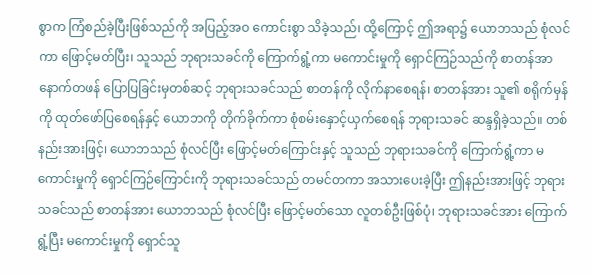စွာက ကြံစည်ခဲ့ပြီးဖြစ်သည်ကို အပြည့်အဝ ကောင်းစွာ သိခဲ့သည်၊ ထို့ကြောင့် ဤအရာ၌ ယောဘသည် စုံလင်ကာ ဖြောင့်မတ်ပြီး၊ သူသည် ဘုရားသခင်ကို ကြောက်ရွံ့ကာ မကောင်းမှုကို ရှောင်ကြဉ်သည်ကို စာတန်အာ နောက်တဖန် ပြောပြခြင်းမှတစ်ဆင့် ဘုရားသခင်သည် စာတန်ကို လိုက်နာစေရန်၊ စာတန်အား သူ၏ စရိုက်မှန်ကို ထုတ်ဖော်ပြစေရန်နှင့် ယောဘကို တိုက်ခိုက်ကာ စုံစမ်းနှောင့်ယှက်စေရန် ဘုရားသခင် ဆန္ဒရှိခဲ့သည်။ တစ်နည်းအားဖြင့်၊ ယောဘသည် စုံလင်ပြီး ဖြောင့်မတ်ကြောင်းနှင့် သူသည် ဘုရားသခင်ကို ကြောက်ရွံ့ကာ မကောင်းမှုကို ရှောင်ကြဉ်ကြောင်းကို ဘုရားသခင်သည် တမင်တကာ အသားပေးခဲ့ပြီး ဤနည်းအားဖြင့် ဘုရားသခင်သည် စာတန်အား ယောဘသည် စုံလင်ပြီး ဖြောင့်မတ်သော လူတစ်ဦးဖြစ်ပုံ၊ ဘုရားသခင်အား ကြောက်ရွံ့ပြီး မကောင်းမှုကို ရှောင်သူ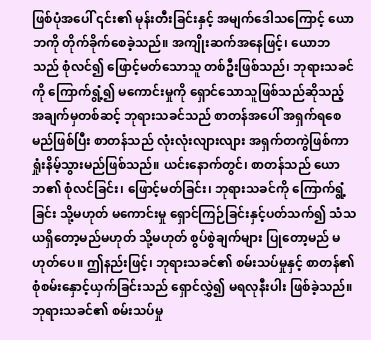ဖြစ်ပုံအပေါ် ၎င်း၏ မုန်းတီးခြင်းနှင့် အမျက်ဒေါသကြောင့် ယောဘကို တိုက်ခိုက်စေခဲ့သည်။ အကျိုးဆက်အနေဖြင့်၊ ယောဘသည် စုံလင်၍ ဖြောင့်မတ်သောသူ တစ်ဦးဖြစ်သည်၊ ဘုရားသခင်ကို ကြောက်ရွံ့၍ မကောင်းမှုကို ရှောင်သောသူဖြစ်သည်ဆိုသည့် အချက်မှတစ်ဆင့် ဘုရားသခင်သည် စာတန်အပေါ် အရှက်ရစေမည်ဖြစ်ပြီး စာတန်သည် လုံးလုံးလျားလျား အရှက်တကွဲဖြစ်ကာ ရှုံးနိမ့်သွားမည်ဖြစ်သည်။ ယင်းနောက်တွင်၊ စာတန်သည် ယောဘ၏ စုံလင်ခြင်း၊ ဖြောင့်မတ်ခြင်း၊ ဘုရားသခင်ကို ကြောက်ရွံ့ခြင်း သို့မဟုတ် မကောင်းမှု ရှောင်ကြဉ်ခြင်းနှင့်ပတ်သက်၍ သံသယရှိတော့မည်မဟုတ် သို့မဟုတ် စွပ်စွဲချက်များ ပြုတော့မည် မဟုတ်ပေ။ ဤနည်းဖြင့်၊ ဘုရားသခင်၏ စမ်းသပ်မှုနှင့် စာတန်၏ စုံစမ်းနှောင့်ယှက်ခြင်းသည် ရှောင်လွှဲ၍ မရလုနီးပါး ဖြစ်ခဲ့သည်။ ဘုရားသခင်၏ စမ်းသပ်မှု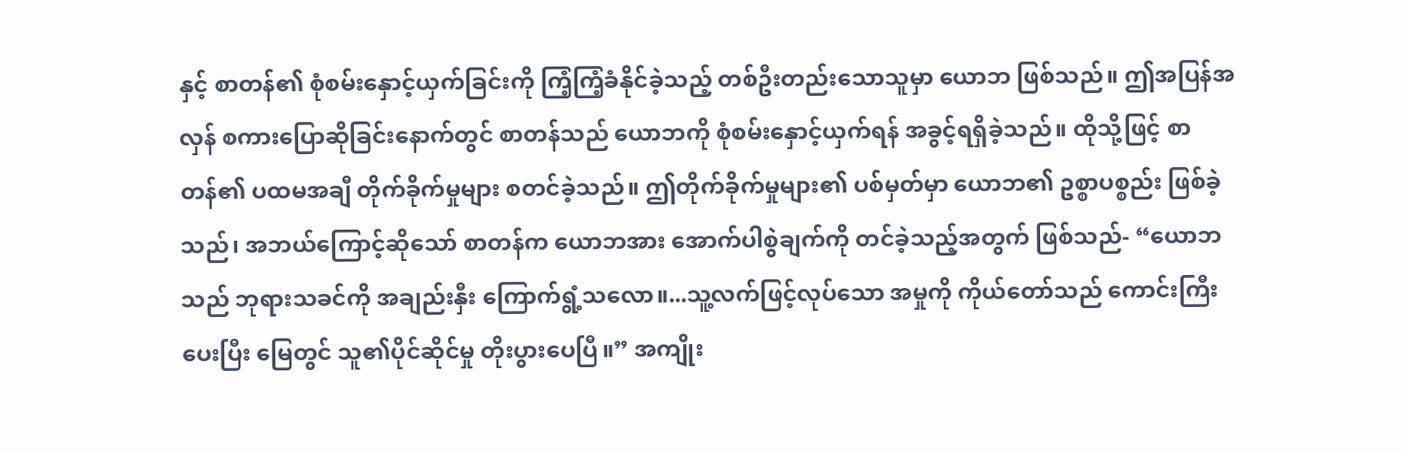နှင့် စာတန်၏ စုံစမ်းနှောင့်ယှက်ခြင်းကို ကြံ့ကြံ့ခံနိုင်ခဲ့သည့် တစ်ဦးတည်းသောသူမှာ ယောဘ ဖြစ်သည်။ ဤအပြန်အလှန် စကားပြောဆိုခြင်းနောက်တွင် စာတန်သည် ယောဘကို စုံစမ်းနှောင့်ယှက်ရန် အခွင့်ရရှိခဲ့သည်။ ထိုသို့ဖြင့် စာတန်၏ ပထမအချီ တိုက်ခိုက်မှုများ စတင်ခဲ့သည်။ ဤတိုက်ခိုက်မှုများ၏ ပစ်မှတ်မှာ ယောဘ၏ ဥစ္စာပစ္စည်း ဖြစ်ခဲ့သည်၊ အဘယ်ကြောင့်ဆိုသော် စာတန်က ယောဘအား အောက်ပါစွဲချက်ကို တင်ခဲ့သည့်အတွက် ဖြစ်သည်- “ယောဘသည် ဘုရားသခင်ကို အချည်းနှီး ကြောက်ရွံ့သလော။...သူ့လက်ဖြင့်လုပ်သော အမှုကို ကိုယ်တော်သည် ကောင်းကြီးပေးပြီး မြေတွင် သူ၏ပိုင်ဆိုင်မှု တိုးပွားပေပြီ။” အကျိုး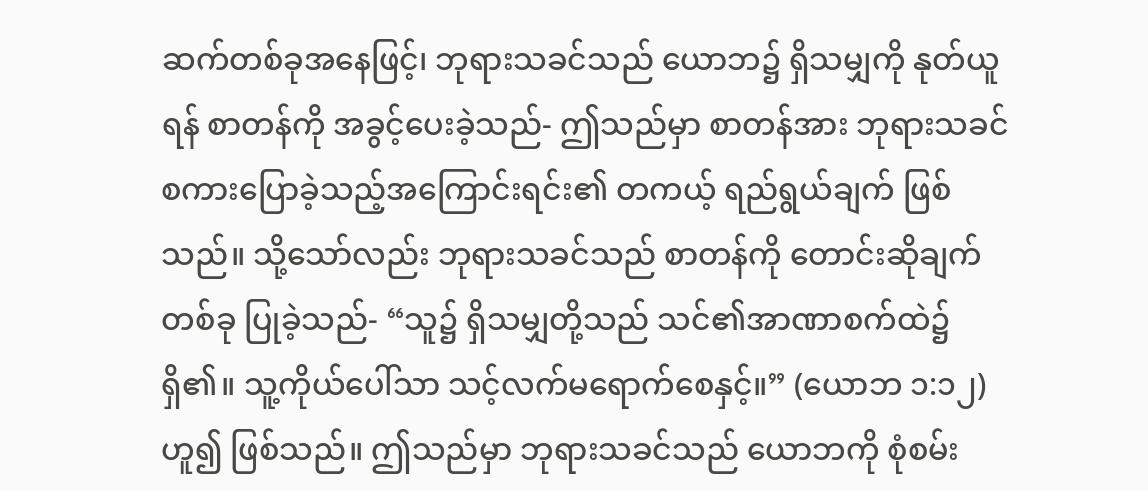ဆက်တစ်ခုအနေဖြင့်၊ ဘုရားသခင်သည် ယောဘ၌ ရှိသမျှကို နုတ်ယူရန် စာတန်ကို အခွင့်ပေးခဲ့သည်- ဤသည်မှာ စာတန်အား ဘုရားသခင် စကားပြောခဲ့သည့်အကြောင်းရင်း၏ တကယ့် ရည်ရွယ်ချက် ဖြစ်သည်။ သို့သော်လည်း ဘုရားသခင်သည် စာတန်ကို တောင်းဆိုချက်တစ်ခု ပြုခဲ့သည်- “သူ၌ ရှိသမျှတို့သည် သင်၏အာဏာစက်ထဲ၌ ရှိ၏။ သူ့ကိုယ်ပေါ်သာ သင့်လက်မရောက်စေနှင့်။” (ယောဘ ၁:၁၂) ဟူ၍ ဖြစ်သည်။ ဤသည်မှာ ဘုရားသခင်သည် ယောဘကို စုံစမ်း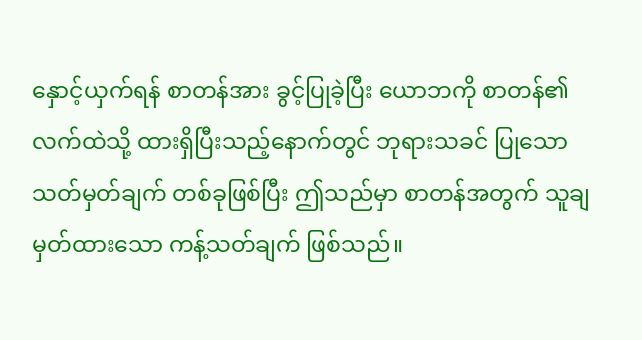နှောင့်ယှက်ရန် စာတန်အား ခွင့်ပြုခဲ့ပြီး ယောဘကို စာတန်၏ လက်ထဲသို့ ထားရှိပြီးသည့်နောက်တွင် ဘုရားသခင် ပြုသော သတ်မှတ်ချက် တစ်ခုဖြစ်ပြီး ဤသည်မှာ စာတန်အတွက် သူချမှတ်ထားသော ကန့်သတ်ချက် ဖြစ်သည်။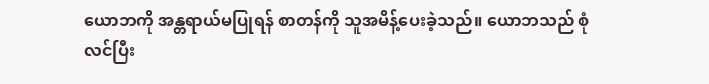ယောဘကို အန္တရာယ်မပြုရန် စာတန်ကို သူအမိန့်ပေးခဲ့သည်။ ယောဘသည် စုံလင်ပြီး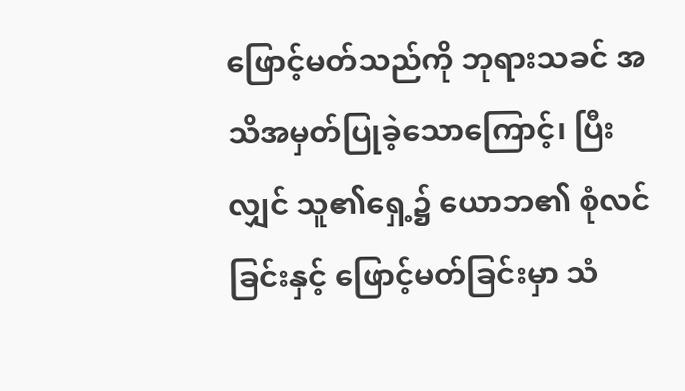ဖြောင့်မတ်သည်ကို ဘုရားသခင် အသိအမှတ်ပြုခဲ့သောကြောင့်၊ ပြီးလျှင် သူ၏ရှေ့၌ ယောဘ၏ စုံလင်ခြင်းနှင့် ဖြောင့်မတ်ခြင်းမှာ သံ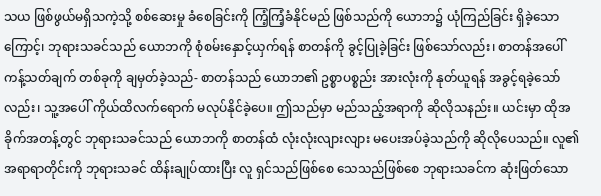သယ ဖြစ်ဖွယ်မရှိသကဲ့သို့ စစ်ဆေးမှု ခံစေခြင်းကို ကြံ့ကြံ့ခံနိုင်မည် ဖြစ်သည်ကို ယောဘ၌ ယုံကြည်ခြင်း ရှိခဲ့သောကြောင့်၊ ဘုရားသခင်သည် ယောဘကို စုံစမ်းနှောင့်ယှက်ရန် စာတန်ကို ခွင့်ပြုခဲ့ခြင်း ဖြစ်သော်လည်း၊ စာတန်အပေါ် ကန့်သတ်ချက် တစ်ခုကို ချမှတ်ခဲ့သည်- စာတန်သည် ယောဘ၏ ဥစ္စာပစ္စည်း အားလုံးကို နုတ်ယူရန် အခွင့်ရခဲ့သော်လည်း၊ သူ့အပေါ် ကိုယ်ထိလက်ရောက် မလုပ်နိုင်ခဲ့ပေ။ ဤသည်မှာ မည်သည့်အရာကို ဆိုလိုသနည်း။ ယင်းမှာ ထိုအခိုက်အတန့်တွင် ဘုရားသခင်သည် ယောဘကို စာတန်ထံ လုံးလုံးလျားလျား မပေးအပ်ခဲ့သည်ကို ဆိုလိုပေသည်။ လူ၏ အရာရာတိုင်းကို ဘုရားသခင် ထိန်းချုပ်ထားပြီး လူ ရှင်သည်ဖြစ်စေ သေသည်ဖြစ်စေ ဘုရားသခင်က ဆုံးဖြတ်သော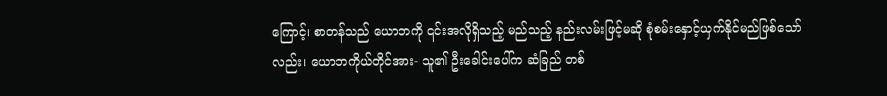ကြောင့်၊ စာတန်သည် ယောဘကို ၎င်းအလိုရှိသည့် မည်သည့် နည်းလမ်းဖြင့်မဆို စုံစမ်းနှောင့်ယှက်နိုင်မည်ဖြစ်သော်လည်း၊ ယောဘကိုယ်တိုင်အား- သူ၏ ဦးခေါင်းပေါ်က ဆံခြည် တစ်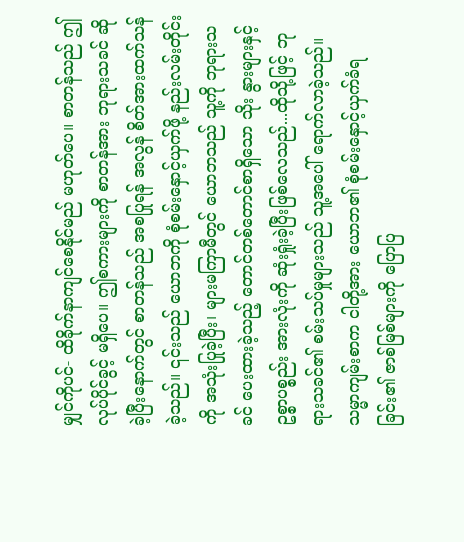မျှင်ကိုပင်- ထိခိုက်နာကျင်စေနိုင်မည် မဟုတ်ပေ။ စာတန်သည် ဤလုပ်ပိုင်ခွင့် မရှိပေ။ ဤစကားများကို စာတန်အား ဘုရားသခင် ဆိုခဲ့ပြီးနောက်တွင် စာတန်သည် အစပြုရန် အလွန် စိတ်အားထက်သန်ခဲ့သည်။ ၎င်းသည် ယောဘကို စုံစမ်းနှောင့်ယှက်ဖို့ နည်းလမ်းတိုင်းကို အသုံးပြုခဲ့ပြီး၊ များမကြာမီတွင် ယောဘသည် သူ့ကို ဘုရားသခင် ပေးထားခဲ့သည့် တောင်တစ်တောင်စာရှိသော သိုး နွားများနှင့် ဥစ္စာပစ္စည်း အားလုံးကို ဆုံးရှုံးခဲ့ပြီးဖြစ်လေသည်...ထိုသို့ဖြင့် ဘုရားသခင်၏ စမ်းသပ်မှုများသည် သူ့အပေါ် ရောက်လာခဲ့သည်။
သမ္မာကျမ်းစာက ငါတို့အား ယောဘ၏ စုံစမ်းနှောင့်ယှက်ခံရခြင်း၏ ဇာစ်မြစ်များကို ပြောပြ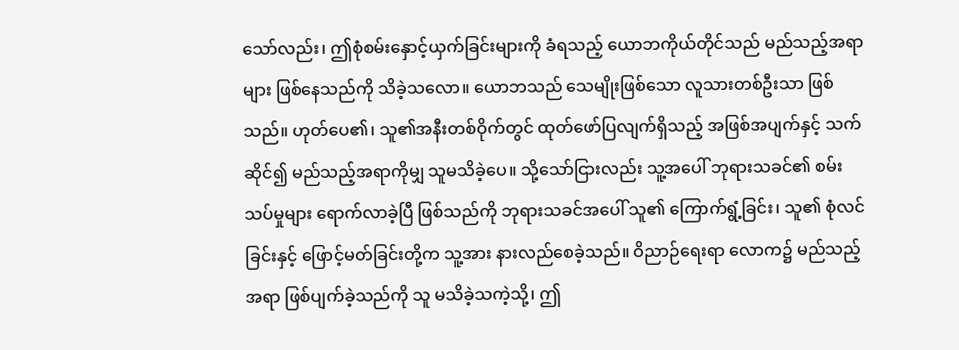သော်လည်း၊ ဤစုံစမ်းနှောင့်ယှက်ခြင်းများကို ခံရသည့် ယောဘကိုယ်တိုင်သည် မည်သည့်အရာများ ဖြစ်နေသည်ကို သိခဲ့သလော။ ယောဘသည် သေမျိုးဖြစ်သော လူသားတစ်ဦးသာ ဖြစ်သည်။ ဟုတ်ပေ၏၊ သူ၏အနီးတစ်ဝိုက်တွင် ထုတ်ဖော်ပြလျက်ရှိသည့် အဖြစ်အပျက်နှင့် သက်ဆိုင်၍ မည်သည့်အရာကိုမျှ သူမသိခဲ့ပေ။ သို့သော်ငြားလည်း သူ့အပေါ် ဘုရားသခင်၏ စမ်းသပ်မှုများ ရောက်လာခဲ့ပြီ ဖြစ်သည်ကို ဘုရားသခင်အပေါ် သူ၏ ကြောက်ရွံ့ခြင်း၊ သူ၏ စုံလင်ခြင်းနှင့် ဖြောင့်မတ်ခြင်းတို့က သူ့အား နားလည်စေခဲ့သည်။ ဝိညာဉ်ရေးရာ လောက၌ မည်သည့်အရာ ဖြစ်ပျက်ခဲ့သည်ကို သူ မသိခဲ့သကဲ့သို့၊ ဤ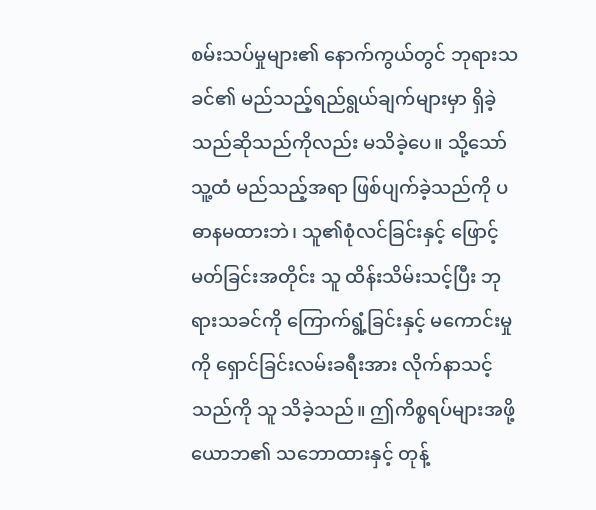စမ်းသပ်မှုများ၏ နောက်ကွယ်တွင် ဘုရားသခင်၏ မည်သည့်ရည်ရွယ်ချက်များမှာ ရှိခဲ့သည်ဆိုသည်ကိုလည်း မသိခဲ့ပေ။ သို့သော် သူ့ထံ မည်သည့်အရာ ဖြစ်ပျက်ခဲ့သည်ကို ပဓာနမထားဘဲ၊ သူ၏စုံလင်ခြင်းနှင့် ဖြောင့်မတ်ခြင်းအတိုင်း သူ ထိန်းသိမ်းသင့်ပြီး ဘုရားသခင်ကို ကြောက်ရွံ့ခြင်းနှင့် မကောင်းမှုကို ရှောင်ခြင်းလမ်းခရီးအား လိုက်နာသင့်သည်ကို သူ သိခဲ့သည်။ ဤကိစ္စရပ်များအဖို့ ယောဘ၏ သဘောထားနှင့် တုန့်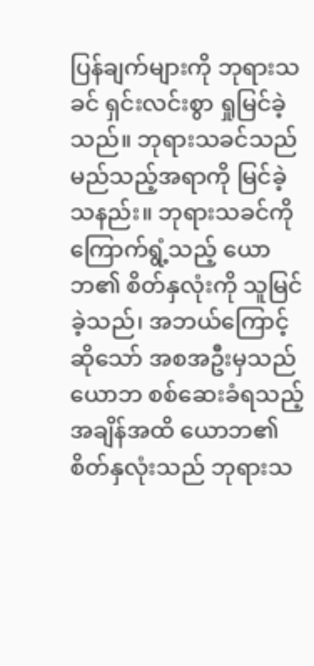ပြန်ချက်များကို ဘုရားသခင် ရှင်းလင်းစွာ ရှုမြင်ခဲ့သည်။ ဘုရားသခင်သည် မည်သည့်အရာကို မြင်ခဲ့သနည်း။ ဘုရားသခင်ကို ကြောက်ရွံ့သည့် ယောဘ၏ စိတ်နှလုံးကို သူမြင်ခဲ့သည်၊ အဘယ်ကြောင့်ဆိုသော် အစအဦးမှသည် ယောဘ စစ်ဆေးခံရသည့် အချိန်အထိ ယောဘ၏ စိတ်နှလုံးသည် ဘုရားသ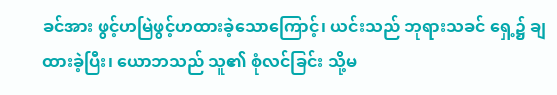ခင်အား ဖွင့်ဟမြဲဖွင့်ဟထားခဲ့သောကြောင့်၊ ယင်းသည် ဘုရားသခင် ရှေ့၌ ချထားခဲ့ပြီး၊ ယောဘသည် သူ၏ စုံလင်ခြင်း သို့မ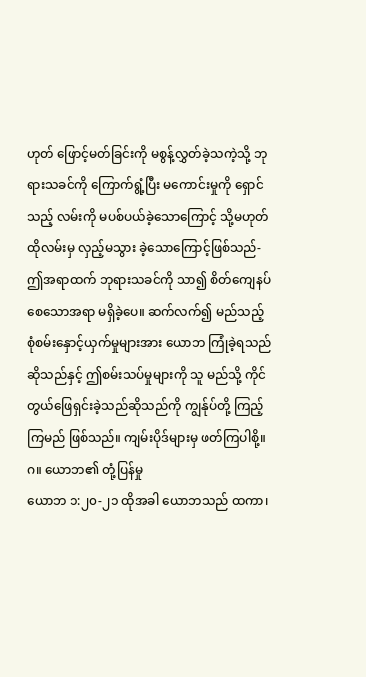ဟုတ် ဖြောင့်မတ်ခြင်းကို မစွန့်လွှတ်ခဲ့သကဲ့သို့ ဘုရားသခင်ကို ကြောက်ရွံ့ပြီး မကောင်းမှုကို ရှောင်သည့် လမ်းကို မပစ်ပယ်ခဲ့သောကြောင့် သို့မဟုတ် ထိုလမ်းမှ လှည့်မသွား ခဲ့သောကြောင့်ဖြစ်သည်- ဤအရာထက် ဘုရားသခင်ကို သာ၍ စိတ်ကျေနပ်စေသောအရာ မရှိခဲ့ပေ။ ဆက်လက်၍ မည်သည့် စုံစမ်းနှောင့်ယှက်မှုများအား ယောဘ ကြုံခဲ့ရသည်ဆိုသည်နှင့် ဤစမ်းသပ်မှုများကို သူ မည်သို့ ကိုင်တွယ်ဖြေရှင်းခဲ့သည်ဆိုသည်ကို ကျွန်ုပ်တို့ ကြည့်ကြမည် ဖြစ်သည်။ ကျမ်းပိုဒ်များမှ ဖတ်ကြပါစို့။
ဂ။ ယောဘ၏ တုံ့ပြန်မှု
ယောဘ ၁:၂၀-၂၁ ထိုအခါ ယောဘသည် ထကာ၊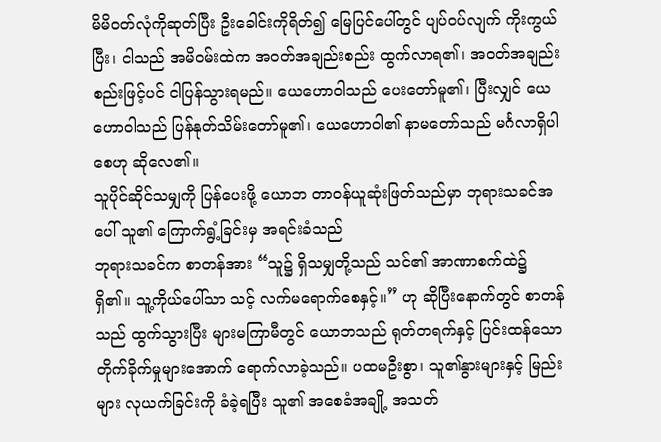မိမိဝတ်လုံကိုဆုတ်ပြီး ဦးခေါင်းကိုရိတ်၍ မြေပြင်ပေါ်တွင် ပျပ်ဝပ်လျက် ကိုးကွယ်ပြီး၊ ငါသည် အမိဝမ်းထဲက အဝတ်အချည်းစည်း ထွက်လာရ၏၊ အဝတ်အချည်းစည်းဖြင့်ပင် ငါပြန်သွားရမည်။ ယေဟောဝါသည် ပေးတော်မူ၏၊ ပြီးလျှင် ယေဟောဝါသည် ပြန်နုတ်သိမ်းတော်မူ၏၊ ယေဟောဝါ၏ နာမတော်သည် မင်္ဂလာရှိပါစေဟု ဆိုလေ၏။
သူပိုင်ဆိုင်သမျှကို ပြန်ပေးဖို့ ယောဘ တာဝန်ယူဆုံးဖြတ်သည်မှာ ဘုရားသခင်အပေါ် သူ၏ ကြောက်ရွံ့ခြင်းမှ အရင်းခံသည်
ဘုရားသခင်က စာတန်အား “သူ၌ ရှိသမျှတို့သည် သင်၏ အာဏာစက်ထဲ၌ ရှိ၏။ သူ့ကိုယ်ပေါ်သာ သင့် လက်မရောက်စေနှင့်။” ဟု ဆိုပြီးနောက်တွင် စာတန်သည် ထွက်သွားပြီး များမကြာမီတွင် ယောဘသည် ရုတ်တရက်နှင့် ပြင်းထန်သော တိုက်ခိုက်မှုများအောက် ရောက်လာခဲ့သည်။ ပထမဦးစွာ၊ သူ၏နွားများနှင့် မြည်းများ လုယက်ခြင်းကို ခံခဲ့ရပြီး သူ၏ အစေခံအချို့ အသတ်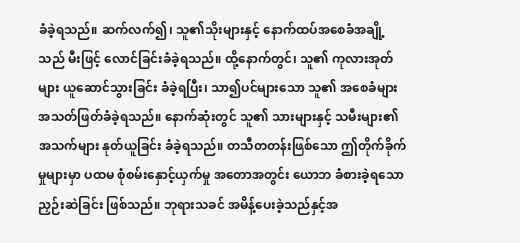ခံခဲ့ရသည်။ ဆက်လက်၍၊ သူ၏သိုးများနှင့် နောက်ထပ်အစေခံအချို့သည် မီးဖြင့် လောင်ခြင်းခံခဲ့ရသည်။ ထို့နောက်တွင်၊ သူ၏ ကုလားအုတ်များ ယူဆောင်သွားခြင်း ခံခဲ့ရပြီး၊ သာ၍ပင်များသော သူ၏ အစေခံများ အသတ်ဖြတ်ခံခဲ့ရသည်။ နောက်ဆုံးတွင် သူ၏ သားများနှင့် သမီးများ၏ အသက်များ နုတ်ယူခြင်း ခံခဲ့ရသည်။ တသီတတန်းဖြစ်သော ဤတိုက်ခိုက်မှုများမှာ ပထမ စုံစမ်းနှောင့်ယှက်မှု အတောအတွင်း ယောဘ ခံစားခဲ့ရသော ညှဉ်းဆဲခြင်း ဖြစ်သည်။ ဘုရားသခင် အမိန့်ပေးခဲ့သည်နှင့်အ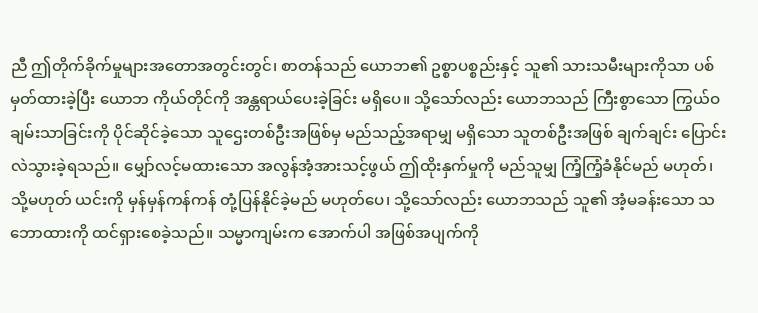ညီ ဤတိုက်ခိုက်မှုများအတောအတွင်းတွင်၊ စာတန်သည် ယောဘ၏ ဥစ္စာပစ္စည်းနှင့် သူ၏ သားသမီးများကိုသာ ပစ်မှတ်ထားခဲ့ပြီး ယောဘ ကိုယ်တိုင်ကို အန္တရာယ်ပေးခဲ့ခြင်း မရှိပေ။ သို့သော်လည်း ယောဘသည် ကြီးစွာသော ကြွယ်ဝချမ်းသာခြင်းကို ပိုင်ဆိုင်ခဲ့သော သူဌေးတစ်ဦးအဖြစ်မှ မည်သည့်အရာမျှ မရှိသော သူတစ်ဦးအဖြစ် ချက်ချင်း ပြောင်းလဲသွားခဲ့ရသည်။ မျှော်လင့်မထားသော အလွန်အံ့အားသင့်ဖွယ် ဤထိုးနှက်မှုကို မည်သူမျှ ကြံ့ကြံ့ခံနိုင်မည် မဟုတ်၊ သို့မဟုတ် ယင်းကို မှန်မှန်ကန်ကန် တုံ့ပြန်နိုင်ခဲ့မည် မဟုတ်ပေ၊ သို့သော်လည်း ယောဘသည် သူ၏ အံ့မခန်းသော သဘောထားကို ထင်ရှားစေခဲ့သည်။ သမ္မာကျမ်းက အောက်ပါ အဖြစ်အပျက်ကို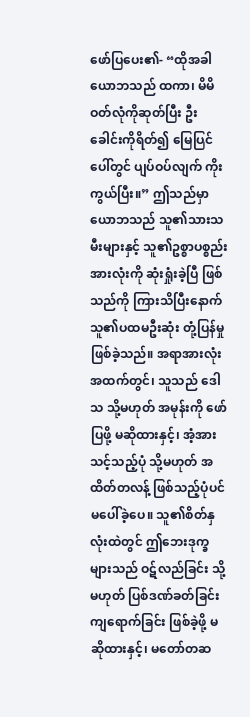ဖော်ပြပေး၏- “ထိုအခါ ယောဘသည် ထကာ၊ မိမိဝတ်လုံကိုဆုတ်ပြီး ဦးခေါင်းကိုရိတ်၍ မြေပြင်ပေါ်တွင် ပျပ်ဝပ်လျက် ကိုးကွယ်ပြီး။” ဤသည်မှာ ယောဘသည် သူ၏သားသမီးများနှင့် သူ၏ဥစ္စာပစ္စည်း အားလုံးကို ဆုံးရှုံးခဲ့ပြီ ဖြစ်သည်ကို ကြားသိပြီးနောက် သူ၏ပထမဦးဆုံး တုံ့ပြန်မှု ဖြစ်ခဲ့သည်။ အရာအားလုံးအထက်တွင်၊ သူသည် ဒေါသ သို့မဟုတ် အမုန်းကို ဖော်ပြဖို့ မဆိုထားနှင့်၊ အံ့အားသင့်သည့်ပုံ သို့မဟုတ် အထိတ်တလန့် ဖြစ်သည့်ပုံပင် မပေါ်ခဲ့ပေ။ သူ၏စိတ်နှလုံးထဲတွင် ဤဘေးဒုက္ခများသည် ဝဋ်လည်ခြင်း သို့မဟုတ် ပြစ်ဒဏ်ခတ်ခြင်း ကျရောက်ခြင်း ဖြစ်ခဲ့ဖို့ မဆိုထားနှင့်၊ မတော်တဆ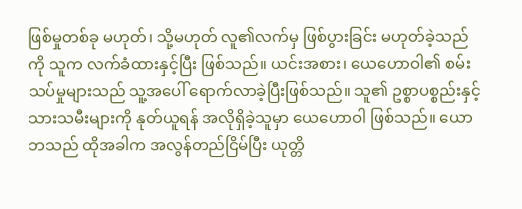ဖြစ်မှုတစ်ခု မဟုတ်၊ သို့မဟုတ် လူ၏လက်မှ ဖြစ်ပွားခြင်း မဟုတ်ခဲ့သည်ကို သူက လက်ခံထားနှင့်ပြီး ဖြစ်သည်။ ယင်းအစား၊ ယေဟောဝါ၏ စမ်းသပ်မှုများသည် သူ့အပေါ် ရောက်လာခဲ့ပြီးဖြစ်သည်။ သူ၏ ဥစ္စာပစ္စည်းနှင့် သားသမီးများကို နုတ်ယူရန် အလိုရှိခဲ့သူမှာ ယေဟောဝါ ဖြစ်သည်။ ယောဘသည် ထိုအခါက အလွန်တည်ငြိမ်ပြီး ယုတ္တိ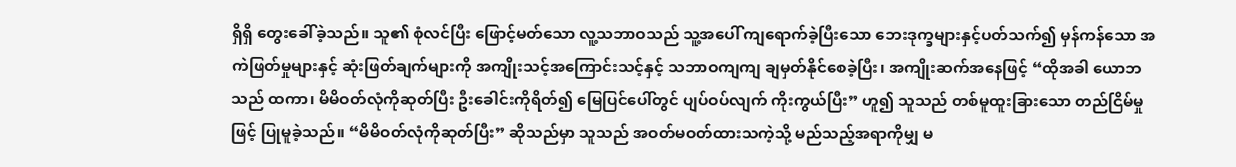ရှိရှိ တွေးခေါ်ခဲ့သည်။ သူ၏ စုံလင်ပြီး ဖြောင့်မတ်သော လူ့သဘာဝသည် သူ့အပေါ် ကျရောက်ခဲ့ပြီးသော ဘေးဒုက္ခများနှင့်ပတ်သက်၍ မှန်ကန်သော အကဲဖြတ်မှုများနှင့် ဆုံးဖြတ်ချက်များကို အကျိုးသင့်အကြောင်းသင့်နှင့် သဘာဝကျကျ ချမှတ်နိုင်စေခဲ့ပြီး၊ အကျိုးဆက်အနေဖြင့် “ထိုအခါ ယောဘသည် ထကာ၊ မိမိဝတ်လုံကိုဆုတ်ပြီး ဦးခေါင်းကိုရိတ်၍ မြေပြင်ပေါ်တွင် ပျပ်ဝပ်လျက် ကိုးကွယ်ပြီး” ဟူ၍ သူသည် တစ်မူထူးခြားသော တည်ငြိမ်မှုဖြင့် ပြုမူခဲ့သည်။ “မိမိဝတ်လုံကိုဆုတ်ပြီး” ဆိုသည်မှာ သူသည် အဝတ်မဝတ်ထားသကဲ့သို့ မည်သည့်အရာကိုမျှ မ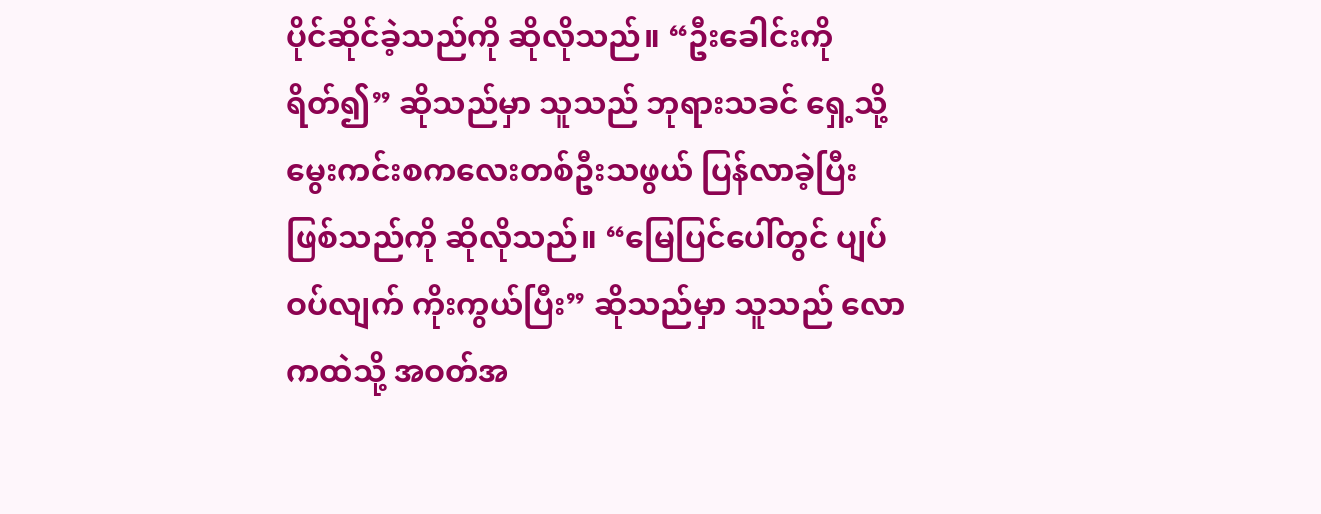ပိုင်ဆိုင်ခဲ့သည်ကို ဆိုလိုသည်။ “ဦးခေါင်းကိုရိတ်၍” ဆိုသည်မှာ သူသည် ဘုရားသခင် ရှေ့သို့ မွေးကင်းစကလေးတစ်ဦးသဖွယ် ပြန်လာခဲ့ပြီးဖြစ်သည်ကို ဆိုလိုသည်။ “မြေပြင်ပေါ်တွင် ပျပ်ဝပ်လျက် ကိုးကွယ်ပြီး” ဆိုသည်မှာ သူသည် လောကထဲသို့ အဝတ်အ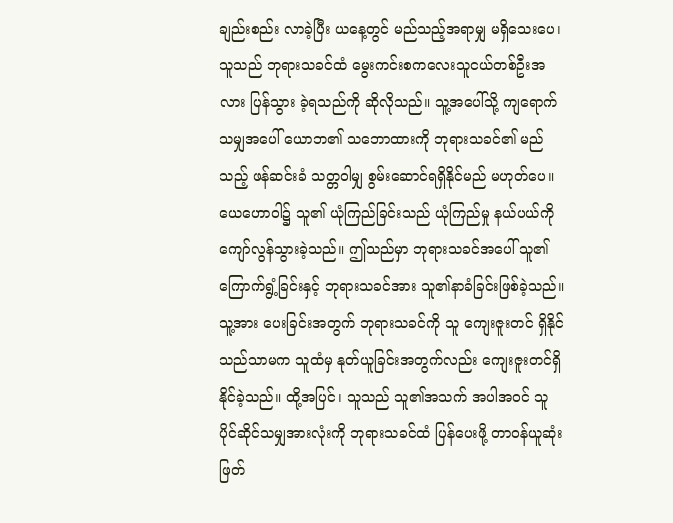ချည်းစည်း လာခဲ့ပြီး ယနေ့တွင် မည်သည့်အရာမျှ မရှိသေးပေ၊ သူသည် ဘုရားသခင်ထံ မွေးကင်းစကလေးသူငယ်တစ်ဦးအလား ပြန်သွား ခဲ့ရသည်ကို ဆိုလိုသည်။ သူ့အပေါ်သို့ ကျရောက်သမျှအပေါ် ယောဘ၏ သဘောထားကို ဘုရားသခင်၏ မည်သည့် ဖန်ဆင်းခံ သတ္တဝါမျှ စွမ်းဆောင်ရရှိနိုင်မည် မဟုတ်ပေ။ ယေဟောဝါ၌ သူ၏ ယုံကြည်ခြင်းသည် ယုံကြည်မှု နယ်ပယ်ကို ကျော်လွန်သွားခဲ့သည်။ ဤသည်မှာ ဘုရားသခင်အပေါ် သူ၏ကြောက်ရွံ့ခြင်းနှင့် ဘုရားသခင်အား သူ၏နာခံခြင်းဖြစ်ခဲ့သည်။ သူ့အား ပေးခြင်းအတွက် ဘုရားသခင်ကို သူ ကျေးဇူးတင် ရှိနိုင်သည်သာမက သူထံမှ နုတ်ယူခြင်းအတွက်လည်း ကျေးဇူးတင်ရှိနိုင်ခဲ့သည်။ ထို့အပြင်၊ သူသည် သူ၏အသက် အပါအဝင် သူ ပိုင်ဆိုင်သမျှအားလုံးကို ဘုရားသခင်ထံ ပြန်ပေးဖို့ တာဝန်ယူဆုံးဖြတ်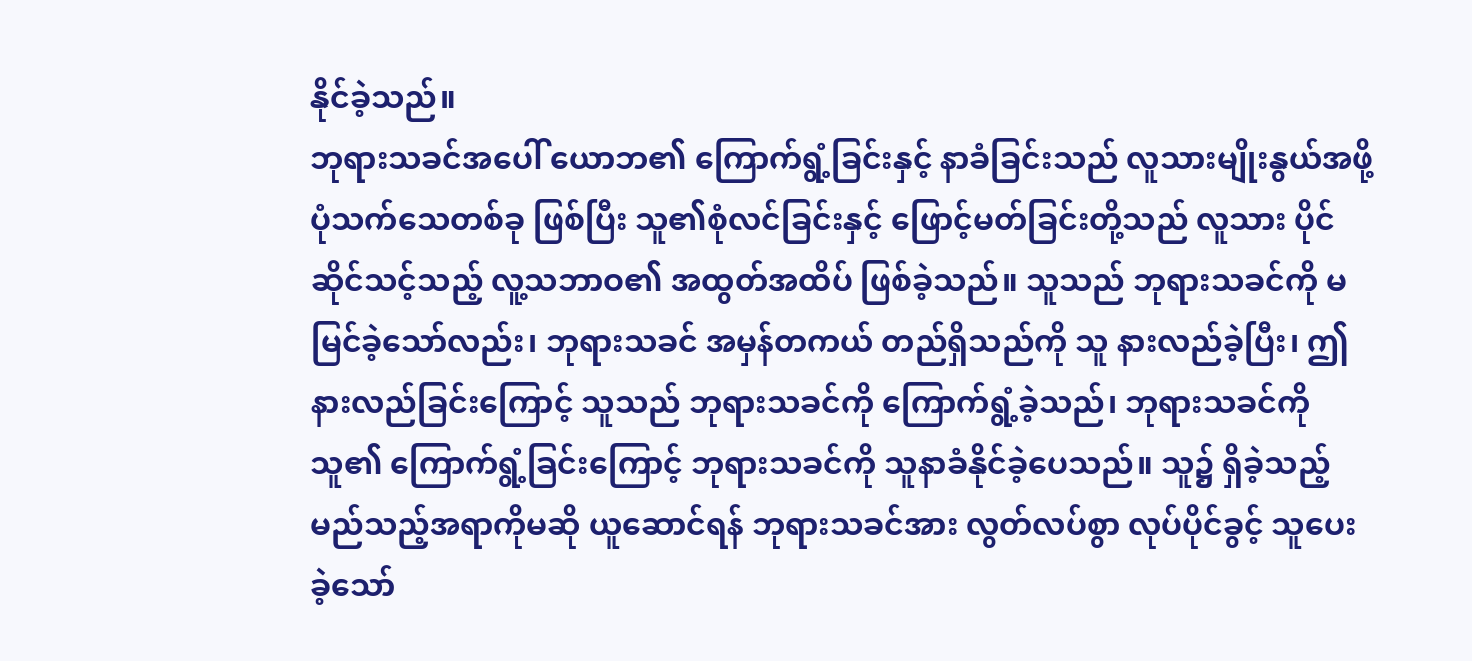နိုင်ခဲ့သည်။
ဘုရားသခင်အပေါ် ယောဘ၏ ကြောက်ရွံ့ခြင်းနှင့် နာခံခြင်းသည် လူသားမျိုးနွယ်အဖို့ ပုံသက်သေတစ်ခု ဖြစ်ပြီး သူ၏စုံလင်ခြင်းနှင့် ဖြောင့်မတ်ခြင်းတို့သည် လူသား ပိုင်ဆိုင်သင့်သည့် လူ့သဘာဝ၏ အထွတ်အထိပ် ဖြစ်ခဲ့သည်။ သူသည် ဘုရားသခင်ကို မမြင်ခဲ့သော်လည်း၊ ဘုရားသခင် အမှန်တကယ် တည်ရှိသည်ကို သူ နားလည်ခဲ့ပြီး၊ ဤနားလည်ခြင်းကြောင့် သူသည် ဘုရားသခင်ကို ကြောက်ရွံ့ခဲ့သည်၊ ဘုရားသခင်ကို သူ၏ ကြောက်ရွံ့ခြင်းကြောင့် ဘုရားသခင်ကို သူနာခံနိုင်ခဲ့ပေသည်။ သူ၌ ရှိခဲ့သည့် မည်သည့်အရာကိုမဆို ယူဆောင်ရန် ဘုရားသခင်အား လွတ်လပ်စွာ လုပ်ပိုင်ခွင့် သူပေးခဲ့သော်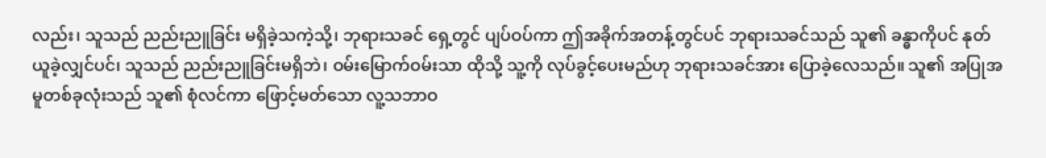လည်း၊ သူသည် ညည်းညူခြင်း မရှိခဲ့သကဲ့သို့၊ ဘုရားသခင် ရှေ့တွင် ပျပ်ဝပ်ကာ ဤအခိုက်အတန့်တွင်ပင် ဘုရားသခင်သည် သူ၏ ခန္ဓာကိုပင် နုတ်ယူခဲ့လျှင်ပင်၊ သူသည် ညည်းညူခြင်းမရှိဘဲ၊ ဝမ်းမြောက်ဝမ်းသာ ထိုသို့ သူ့ကို လုပ်ခွင့်ပေးမည်ဟု ဘုရားသခင်အား ပြောခဲ့လေသည်။ သူ၏ အပြုအမူတစ်ခုလုံးသည် သူ၏ စုံလင်ကာ ဖြောင့်မတ်သော လူ့သဘာဝ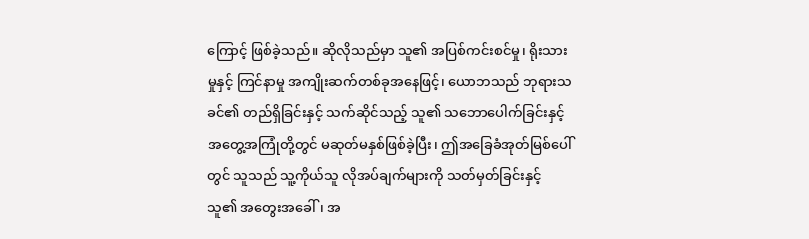ကြောင့် ဖြစ်ခဲ့သည်။ ဆိုလိုသည်မှာ သူ၏ အပြစ်ကင်းစင်မှု၊ ရိုးသားမှုနှင့် ကြင်နာမှု အကျိုးဆက်တစ်ခုအနေဖြင့်၊ ယောဘသည် ဘုရားသခင်၏ တည်ရှိခြင်းနှင့် သက်ဆိုင်သည့် သူ၏ သဘောပေါက်ခြင်းနှင့် အတွေ့အကြုံတို့တွင် မဆုတ်မနှစ်ဖြစ်ခဲ့ပြီး၊ ဤအခြေခံအုတ်မြစ်ပေါ်တွင် သူသည် သူ့ကိုယ်သူ လိုအပ်ချက်များကို သတ်မှတ်ခြင်းနှင့် သူ၏ အတွေးအခေါ်၊ အ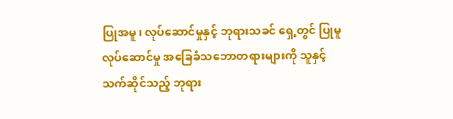ပြုအမူ၊ လုပ်ဆောင်မှုနှင့် ဘုရားသခင် ရှေ့တွင် ပြုမူလုပ်ဆောင်မှု အခြေခံသဘောတရားများကို သူနှင့်သက်ဆိုင်သည့် ဘုရား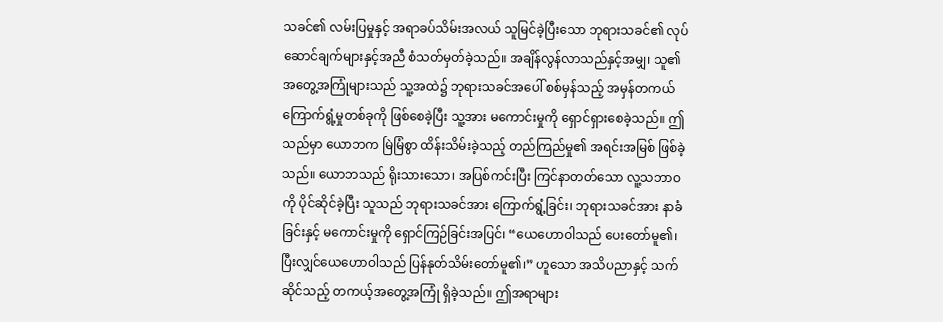သခင်၏ လမ်းပြမှုနှင့် အရာခပ်သိမ်းအလယ် သူမြင်ခဲ့ပြီးသော ဘုရားသခင်၏ လုပ်ဆောင်ချက်များနှင့်အညီ စံသတ်မှတ်ခဲ့သည်။ အချိန်လွန်လာသည်နှင့်အမျှ၊ သူ၏ အတွေ့အကြုံများသည် သူ့အထဲ၌ ဘုရားသခင်အပေါ် စစ်မှန်သည့် အမှန်တကယ် ကြောက်ရွံ့မှုတစ်ခုကို ဖြစ်စေခဲ့ပြီး သူ့အား မကောင်းမှုကို ရှောင်ရှားစေခဲ့သည်။ ဤသည်မှာ ယောဘက မြဲမြံစွာ ထိန်းသိမ်းခဲ့သည့် တည်ကြည်မှု၏ အရင်းအမြစ် ဖြစ်ခဲ့သည်။ ယောဘသည် ရိုးသားသော၊ အပြစ်ကင်းပြီး ကြင်နာတတ်သော လူ့သဘာဝကို ပိုင်ဆိုင်ခဲ့ပြီး သူသည် ဘုရားသခင်အား ကြောက်ရွံ့ခြင်း၊ ဘုရားသခင်အား နာခံခြင်းနှင့် မကောင်းမှုကို ရှောင်ကြဉ်ခြင်းအပြင်၊ “ယေဟောဝါသည် ပေးတော်မူ၏၊ ပြီးလျှင်ယေဟောဝါသည် ပြန်နုတ်သိမ်းတော်မူ၏၊” ဟူသော အသိပညာနှင့် သက်ဆိုင်သည့် တကယ့်အတွေ့အကြုံ ရှိခဲ့သည်။ ဤအရာများ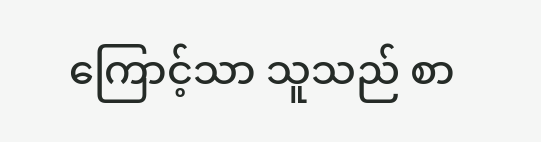ကြောင့်သာ သူသည် စာ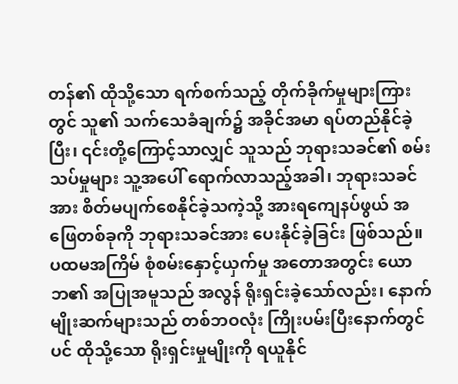တန်၏ ထိုသို့သော ရက်စက်သည့် တိုက်ခိုက်မှုများကြားတွင် သူ၏ သက်သေခံချက်၌ အခိုင်အမာ ရပ်တည်နိုင်ခဲ့ပြီး၊ ၎င်းတို့ကြောင့်သာလျှင် သူသည် ဘုရားသခင်၏ စမ်းသပ်မှုများ သူ့အပေါ် ရောက်လာသည့်အခါ၊ ဘုရားသခင်အား စိတ်မပျက်စေနိုင်ခဲ့သကဲ့သို့ အားရကျေနပ်ဖွယ် အဖြေတစ်ခုကို ဘုရားသခင်အား ပေးနိုင်ခဲ့ခြင်း ဖြစ်သည်။ ပထမအကြိမ် စုံစမ်းနှောင့်ယှက်မှု အတောအတွင်း ယောဘ၏ အပြုအမူသည် အလွန် ရိုးရှင်းခဲ့သော်လည်း၊ နောက်မျိုးဆက်များသည် တစ်ဘဝလုံး ကြိုးပမ်းပြီးနောက်တွင်ပင် ထိုသို့သော ရိုးရှင်းမှုမျိုးကို ရယူနိုင်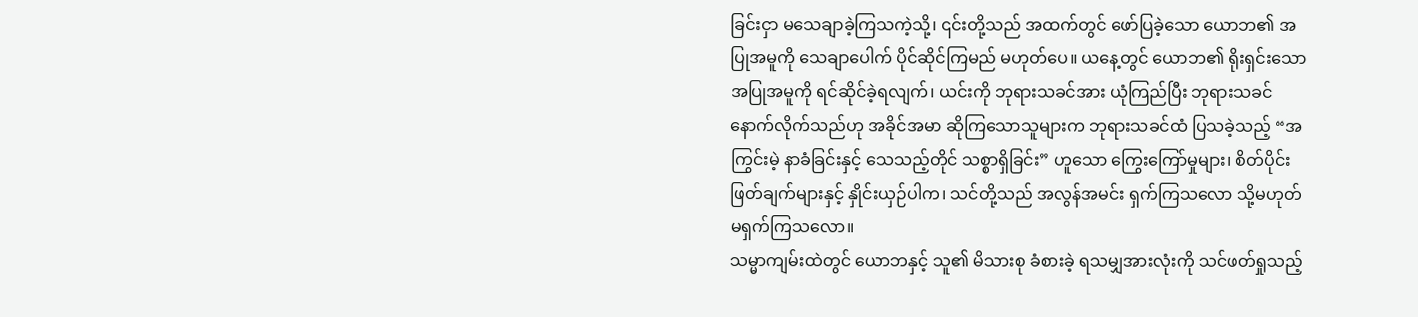ခြင်းငှာ မသေချာခဲ့ကြသကဲ့သို့၊ ၎င်းတို့သည် အထက်တွင် ဖော်ပြခဲ့သော ယောဘ၏ အပြုအမူကို သေချာပေါက် ပိုင်ဆိုင်ကြမည် မဟုတ်ပေ။ ယနေ့တွင် ယောဘ၏ ရိုးရှင်းသော အပြုအမူကို ရင်ဆိုင်ခဲ့ရလျက်၊ ယင်းကို ဘုရားသခင်အား ယုံကြည်ပြီး ဘုရားသခင် နောက်လိုက်သည်ဟု အခိုင်အမာ ဆိုကြသောသူများက ဘုရားသခင်ထံ ပြသခဲ့သည့် “အကြွင်းမဲ့ နာခံခြင်းနှင့် သေသည့်တိုင် သစ္စာရှိခြင်း” ဟူသော ကြွေးကြော်မှုများ၊ စိတ်ပိုင်းဖြတ်ချက်များနှင့် နှိုင်းယှဉ်ပါက၊ သင်တို့သည် အလွန်အမင်း ရှက်ကြသလော သို့မဟုတ် မရှက်ကြသလော။
သမ္မာကျမ်းထဲတွင် ယောဘနှင့် သူ၏ မိသားစု ခံစားခဲ့ ရသမျှအားလုံးကို သင်ဖတ်ရှုသည့်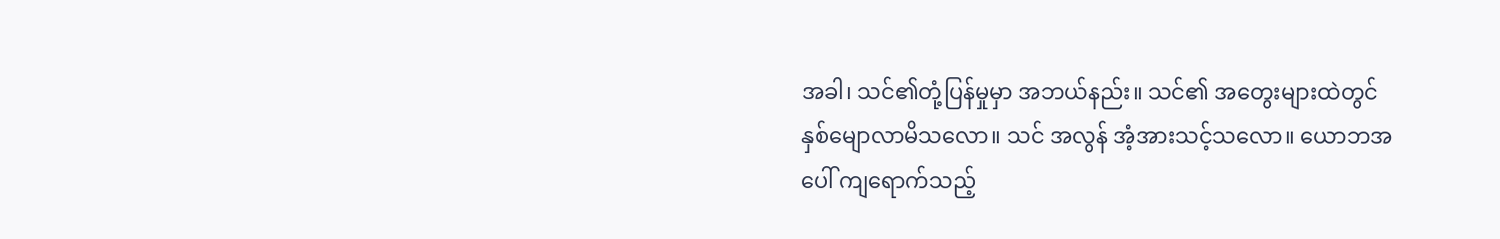အခါ၊ သင်၏တုံ့ပြန်မှုမှာ အဘယ်နည်း။ သင်၏ အတွေးများထဲတွင် နှစ်မျောလာမိသလော။ သင် အလွန် အံ့အားသင့်သလော။ ယောဘအပေါ် ကျရောက်သည့်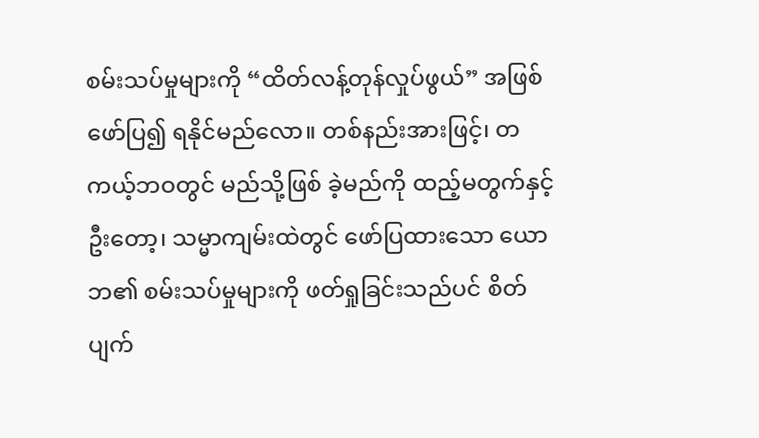စမ်းသပ်မှုများကို “ထိတ်လန့်တုန်လှုပ်ဖွယ်” အဖြစ် ဖော်ပြ၍ ရနိုင်မည်လော။ တစ်နည်းအားဖြင့်၊ တကယ့်ဘဝတွင် မည်သို့ဖြစ် ခဲ့မည်ကို ထည့်မတွက်နှင့်ဦးတော့၊ သမ္မာကျမ်းထဲတွင် ဖော်ပြထားသော ယောဘ၏ စမ်းသပ်မှုများကို ဖတ်ရှုခြင်းသည်ပင် စိတ်ပျက်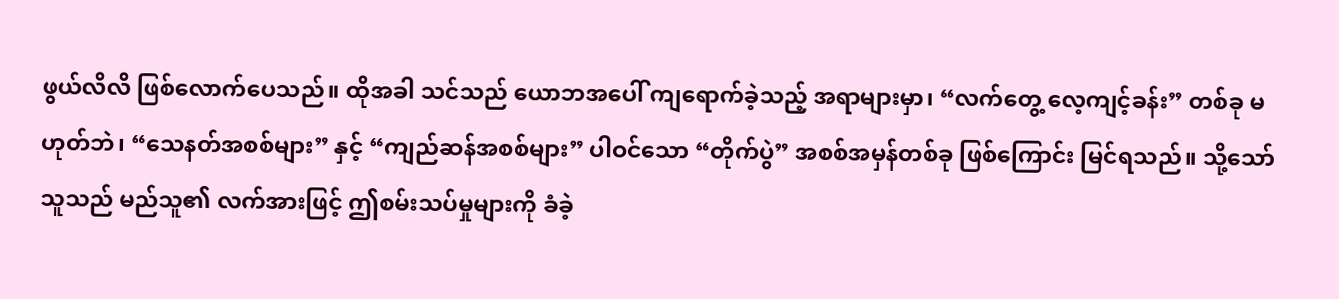ဖွယ်လိလိ ဖြစ်လောက်ပေသည်။ ထိုအခါ သင်သည် ယောဘအပေါ် ကျရောက်ခဲ့သည့် အရာများမှာ၊ “လက်တွေ့ လေ့ကျင့်ခန်း” တစ်ခု မဟုတ်ဘဲ၊ “သေနတ်အစစ်များ” နှင့် “ကျည်ဆန်အစစ်များ” ပါဝင်သော “တိုက်ပွဲ” အစစ်အမှန်တစ်ခု ဖြစ်ကြောင်း မြင်ရသည်။ သို့သော် သူသည် မည်သူ၏ လက်အားဖြင့် ဤစမ်းသပ်မှုများကို ခံခဲ့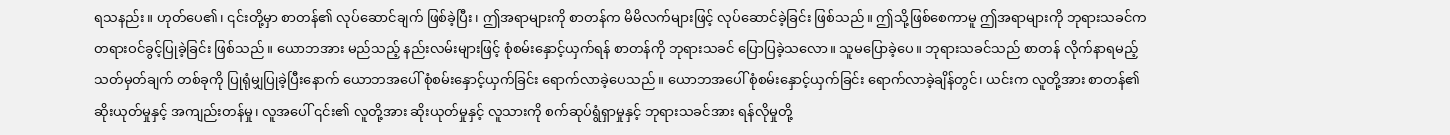ရသနည်း။ ဟုတ်ပေ၏၊ ၎င်းတို့မှာ စာတန်၏ လုပ်ဆောင်ချက် ဖြစ်ခဲ့ပြီး၊ ဤအရာများကို စာတန်က မိမိလက်များဖြင့် လုပ်ဆောင်ခဲ့ခြင်း ဖြစ်သည်။ ဤသို့ဖြစ်စေကာမူ ဤအရာများကို ဘုရားသခင်က တရားဝင်ခွင့်ပြုခဲ့ခြင်း ဖြစ်သည်။ ယောဘအား မည်သည့် နည်းလမ်းများဖြင့် စုံစမ်းနှောင့်ယှက်ရန် စာတန်ကို ဘုရားသခင် ပြောပြခဲ့သလော။ သူမပြောခဲ့ပေ။ ဘုရားသခင်သည် စာတန် လိုက်နာရမည့် သတ်မှတ်ချက် တစ်ခုကို ပြုရုံမျှပြုခဲ့ပြီးနောက် ယောဘအပေါ် စုံစမ်းနှောင့်ယှက်ခြင်း ရောက်လာခဲ့ပေသည်။ ယောဘအပေါ် စုံစမ်းနှောင့်ယှက်ခြင်း ရောက်လာခဲ့ချိန်တွင်၊ ယင်းက လူတို့အား စာတန်၏ ဆိုးယုတ်မှုနှင့် အကျည်းတန်မှု၊ လူအပေါ် ၎င်း၏ လူတို့အား ဆိုးယုတ်မှုနှင့် လူသားကို စက်ဆုပ်ရွံရှာမှုနှင့် ဘုရားသခင်အား ရန်လိုမှုတို့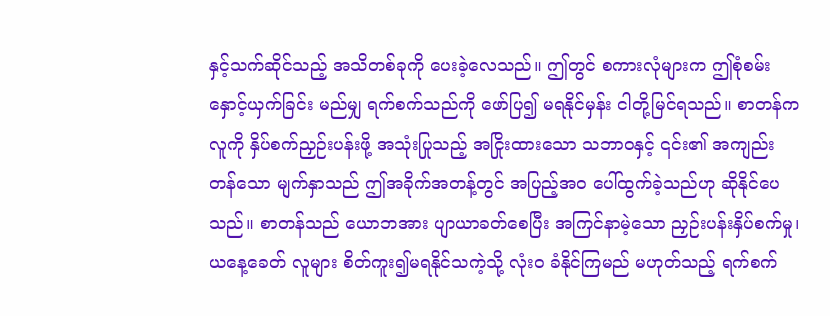နှင့်သက်ဆိုင်သည့် အသိတစ်ခုကို ပေးခဲ့လေသည်။ ဤတွင် စကားလုံများက ဤစုံစမ်းနှောင့်ယှက်ခြင်း မည်မျှ ရက်စက်သည်ကို ဖော်ပြ၍ မရနိုင်မှန်း ငါတို့မြင်ရသည်။ စာတန်က လူကို နှိပ်စက်ညှဉ်းပန်းဖို့ အသုံးပြုသည့် အငြိုးထားသော သဘာဝနှင့် ၎င်း၏ အကျည်းတန်သော မျက်နှာသည် ဤအခိုက်အတန့်တွင် အပြည့်အဝ ပေါ်ထွက်ခဲ့သည်ဟု ဆိုနိုင်ပေသည်။ စာတန်သည် ယောဘအား ပျာယာခတ်စေပြီး အကြင်နာမဲ့သော ညှဉ်းပန်းနှိပ်စက်မှု၊ ယနေ့ခေတ် လူများ စိတ်ကူး၍မရနိုင်သကဲ့သို့ လုံးဝ ခံနိုင်ကြမည် မဟုတ်သည့် ရက်စက်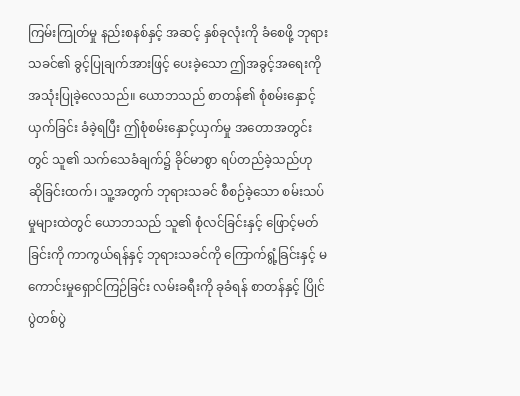ကြမ်းကြုတ်မှု နည်းစနစ်နှင့် အဆင့် နှစ်ခုလုံးကို ခံစေဖို့ ဘုရားသခင်၏ ခွင့်ပြုချက်အားဖြင့် ပေးခဲ့သော ဤအခွင့်အရေးကို အသုံးပြုခဲ့လေသည်။ ယောဘသည် စာတန်၏ စုံစမ်းနှောင့်ယှက်ခြင်း ခံခဲ့ရပြီး ဤစုံစမ်းနှောင့်ယှက်မှု အတောအတွင်းတွင် သူ၏ သက်သေခံချက်၌ ခိုင်မာစွာ ရပ်တည်ခဲ့သည်ဟု ဆိုခြင်းထက်၊ သူ့အတွက် ဘုရားသခင် စီစဉ်ခဲ့သော စမ်းသပ်မှုများထဲတွင် ယောဘသည် သူ၏ စုံလင်ခြင်းနှင့် ဖြောင့်မတ်ခြင်းကို ကာကွယ်ရန်နှင့် ဘုရားသခင်ကို ကြောက်ရွံ့ခြင်းနှင့် မကောင်းမှုရှောင်ကြဉ်ခြင်း လမ်းခရီးကို ခုခံရန် စာတန်နှင့် ပြိုင်ပွဲတစ်ပွဲ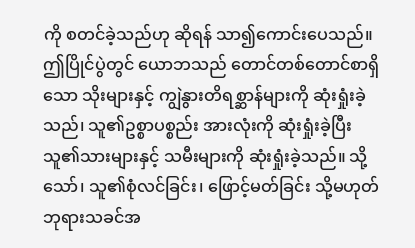ကို စတင်ခဲ့သည်ဟု ဆိုရန် သာ၍ကောင်းပေသည်။ ဤပြိုင်ပွဲတွင် ယောဘသည် တောင်တစ်တောင်စာရှိသော သိုးများနှင့် ကျွဲနွားတိရစ္ဆာန်များကို ဆုံးရှုံးခဲ့သည်၊ သူ၏ဥစ္စာပစ္စည်း အားလုံးကို ဆုံးရှုံးခဲ့ပြီး သူ၏သားများနှင့် သမီးများကို ဆုံးရှုံးခဲ့သည်။ သို့သော်၊ သူ၏စုံလင်ခြင်း၊ ဖြောင့်မတ်ခြင်း သို့မဟုတ် ဘုရားသခင်အ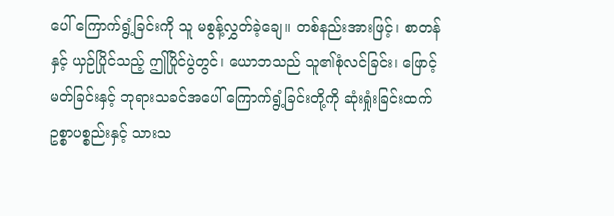ပေါ် ကြောက်ရွံ့ခြင်းကို သူ မစွန့်လွှတ်ခဲ့ချေ။ တစ်နည်းအားဖြင့်၊ စာတန်နှင့် ယှဉ်ပြိုင်သည့် ဤပြိုင်ပွဲတွင်၊ ယောဘသည် သူ၏စုံလင်ခြင်း၊ ဖြောင့်မတ်ခြင်းနှင့် ဘုရားသခင်အပေါ် ကြောက်ရွံ့ခြင်းတို့ကို ဆုံးရှုံးခြင်းထက် ဥစ္စာပစ္စည်းနှင့် သားသ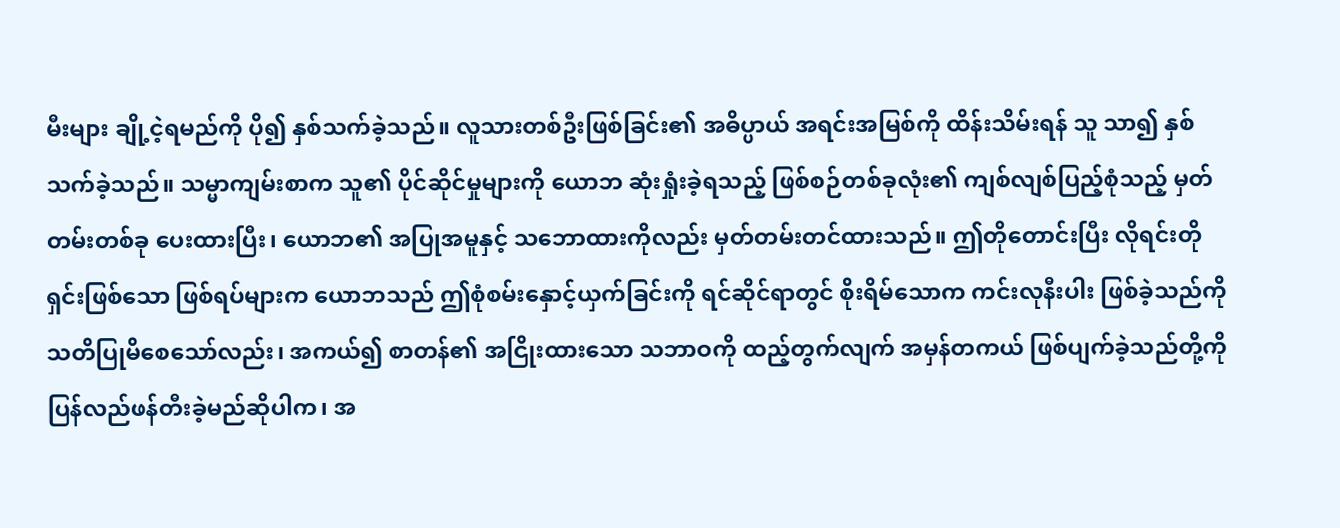မီးများ ချို့ငဲ့ရမည်ကို ပို၍ နှစ်သက်ခဲ့သည်။ လူသားတစ်ဦးဖြစ်ခြင်း၏ အဓိပ္ပာယ် အရင်းအမြစ်ကို ထိန်းသိမ်းရန် သူ သာ၍ နှစ်သက်ခဲ့သည်။ သမ္မာကျမ်းစာက သူ၏ ပိုင်ဆိုင်မှုများကို ယောဘ ဆုံးရှုံးခဲ့ရသည့် ဖြစ်စဉ်တစ်ခုလုံး၏ ကျစ်လျစ်ပြည့်စုံသည့် မှတ်တမ်းတစ်ခု ပေးထားပြီး၊ ယောဘ၏ အပြုအမူနှင့် သဘောထားကိုလည်း မှတ်တမ်းတင်ထားသည်။ ဤတိုတောင်းပြီး လိုရင်းတိုရှင်းဖြစ်သော ဖြစ်ရပ်များက ယောဘသည် ဤစုံစမ်းနှောင့်ယှက်ခြင်းကို ရင်ဆိုင်ရာတွင် စိုးရိမ်သောက ကင်းလုနီးပါး ဖြစ်ခဲ့သည်ကို သတိပြုမိစေသော်လည်း၊ အကယ်၍ စာတန်၏ အငြိုးထားသော သဘာဝကို ထည့်တွက်လျက် အမှန်တကယ် ဖြစ်ပျက်ခဲ့သည်တို့ကို ပြန်လည်ဖန်တီးခဲ့မည်ဆိုပါက၊ အ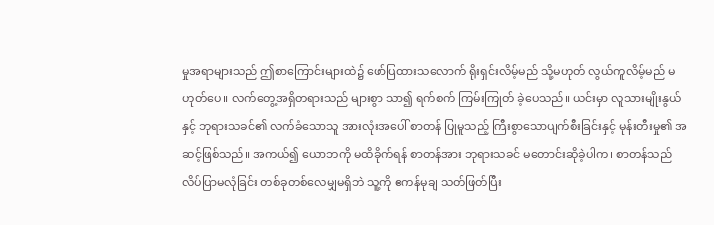မှုအရာများသည် ဤစာကြောင်းများထဲ၌ ဖော်ပြထားသလောက် ရိုးရှင်းလိမ့်မည် သို့မဟုတ် လွယ်ကူလိမ့်မည် မဟုတ်ပေ။ လက်တွေ့အရှိတရားသည် များစွာ သာ၍ ရက်စက် ကြမ်းကြုတ် ခဲ့ပေသည်။ ယင်းမှာ လူသားမျိုးနွယ်နှင့် ဘုရားသခင်၏ လက်ခံသောသူ အားလုံးအပေါ် စာတန် ပြုမူသည့် ကြီးစွာသောပျက်စီးခြင်းနှင့် မုန်းတီးမှု၏ အဆင့်ဖြစ်သည်။ အကယ်၍ ယောဘကို မထိခိုက်ရန် စာတန်အား ဘုရားသခင် မတောင်းဆိုခဲ့ပါက၊ စာတန်သည် လိပ်ပြာမလုံခြင်း တစ်ခုတစ်လေမျှမရှိဘဲ သူ့ကို ဧကန်မုချ သတ်ဖြတ်ပြီး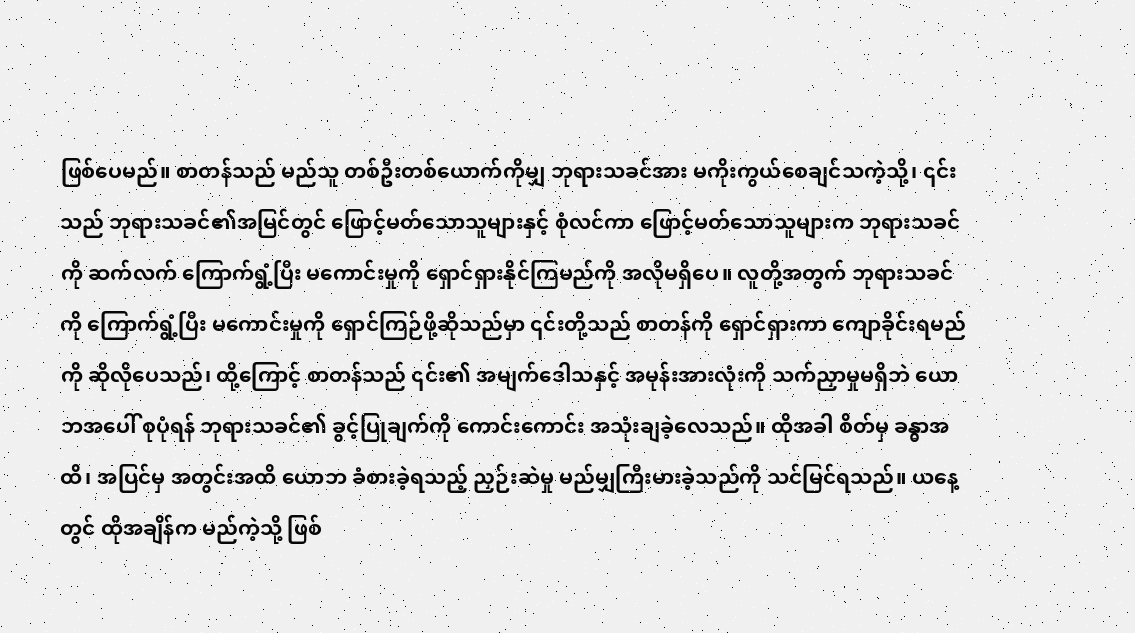ဖြစ်ပေမည်။ စာတန်သည် မည်သူ တစ်ဦးတစ်ယောက်ကိုမျှ ဘုရားသခင်အား မကိုးကွယ်စေချင်သကဲ့သို့၊ ၎င်းသည် ဘုရားသခင်၏အမြင်တွင် ဖြောင့်မတ်သောသူများနှင့် စုံလင်ကာ ဖြောင့်မတ်သောသူများက ဘုရားသခင်ကို ဆက်လက် ကြောက်ရွံ့ပြီး မကောင်းမှုကို ရှောင်ရှားနိုင်ကြမည်ကို အလိုမရှိပေ။ လူတို့အတွက် ဘုရားသခင်ကို ကြောက်ရွံ့ပြီး မကောင်းမှုကို ရှောင်ကြဉ်ဖို့ဆိုသည်မှာ ၎င်းတို့သည် စာတန်ကို ရှောင်ရှားကာ ကျောခိုင်းရမည်ကို ဆိုလိုပေသည်၊ ထို့ကြောင့် စာတန်သည် ၎င်း၏ အမျက်ဒေါသနှင့် အမုန်းအားလုံးကို သက်ညှာမှုမရှိဘဲ ယောဘအပေါ် စုပုံရန် ဘုရားသခင်၏ ခွင့်ပြုချက်ကို ကောင်းကောင်း အသုံးချခဲ့လေသည်။ ထိုအခါ စိတ်မှ ခန္ဓာအထိ၊ အပြင်မှ အတွင်းအထိ ယောဘ ခံစားခဲ့ရသည့် ညှဉ်းဆဲမှု မည်မျှကြီးမားခဲ့သည်ကို သင်မြင်ရသည်။ ယနေ့တွင် ထိုအချိန်က မည်ကဲ့သို့ ဖြစ်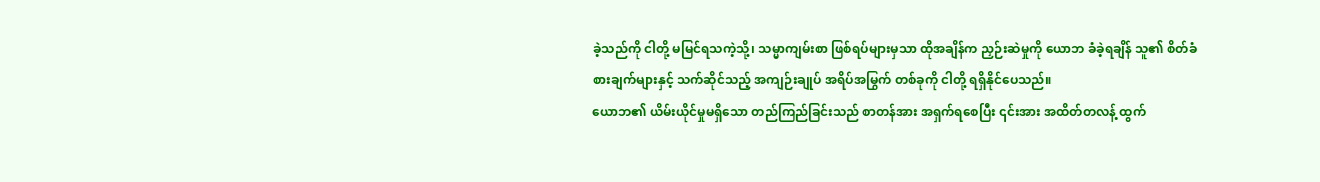ခဲ့သည်ကို ငါတို့ မမြင်ရသကဲ့သို့၊ သမ္မာကျမ်းစာ ဖြစ်ရပ်များမှသာ ထိုအချိန်က ညှဉ်းဆဲမှုကို ယောဘ ခံခဲ့ရချိန် သူ၏ စိတ်ခံစားချက်များနှင့် သက်ဆိုင်သည့် အကျဉ်းချုပ် အရိပ်အမြွက် တစ်ခုကို ငါတို့ ရရှိနိုင်ပေသည်။
ယောဘ၏ ယိမ်းယိုင်မှုမရှိသော တည်ကြည်ခြင်းသည် စာတန်အား အရှက်ရစေပြီး ၎င်းအား အထိတ်တလန့် ထွက်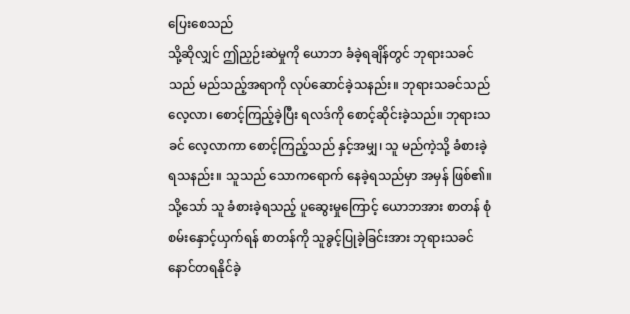ပြေးစေသည်
သို့ဆိုလျှင် ဤညှဉ်းဆဲမှုကို ယောဘ ခံခဲ့ရချိန်တွင် ဘုရားသခင်သည် မည်သည့်အရာကို လုပ်ဆောင်ခဲ့သနည်း။ ဘုရားသခင်သည် လေ့လာ၊ စောင့်ကြည့်ခဲ့ပြီး ရလဒ်ကို စောင့်ဆိုင်းခဲ့သည်။ ဘုရားသခင် လေ့လာကာ စောင့်ကြည့်သည် နှင့်အမျှ၊ သူ မည်ကဲ့သို့ ခံစားခဲ့ရသနည်း။ သူသည် သောကရောက် နေခဲ့ရသည်မှာ အမှန် ဖြစ်၏။ သို့သော် သူ ခံစားခဲ့ရသည့် ပူဆွေးမှုကြောင့် ယောဘအား စာတန် စုံစမ်းနှောင့်ယှက်ရန် စာတန်ကို သူခွင့်ပြုခဲ့ခြင်းအား ဘုရားသခင် နောင်တရနိုင်ခဲ့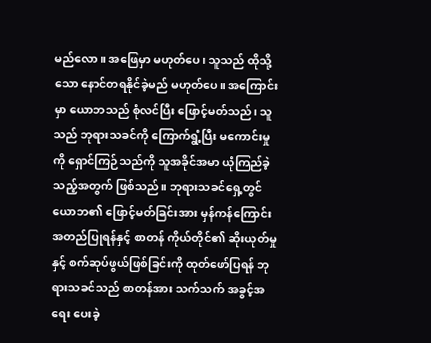မည်လော။ အဖြေမှာ မဟုတ်ပေ၊ သူသည် ထိုသို့သော နောင်တရနိုင်ခဲ့မည် မဟုတ်ပေ။ အကြောင်းမှာ ယောဘသည် စုံလင်ပြီး ဖြောင့်မတ်သည်၊ သူသည် ဘုရားသခင်ကို ကြောက်ရွံ့ပြီး မကောင်းမှုကို ရှောင်ကြဉ်သည်ကို သူအခိုင်အမာ ယုံကြည်ခဲ့သည့်အတွက် ဖြစ်သည်။ ဘုရားသခင်ရှေ့တွင် ယောဘ၏ ဖြောင့်မတ်ခြင်းအား မှန်ကန်ကြောင်းအတည်ပြုရန်နှင့် စာတန် ကိုယ်တိုင်၏ ဆိုးယုတ်မှုနှင့် စက်ဆုပ်ဖွယ်ဖြစ်ခြင်းကို ထုတ်ဖော်ပြရန် ဘုရားသခင်သည် စာတန်အား သက်သက် အခွင့်အရေး ပေးခဲ့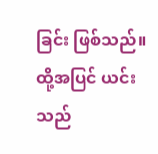ခြင်း ဖြစ်သည်။ ထို့အပြင် ယင်းသည်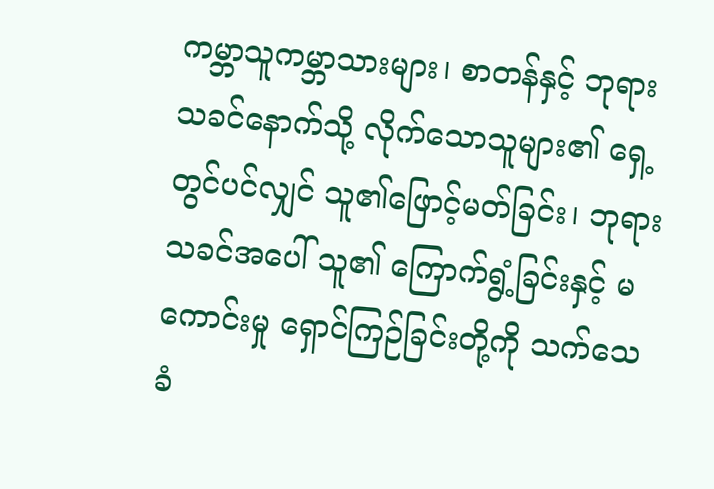ကမ္ဘာသူကမ္ဘာသားများ၊ စာတန်နှင့် ဘုရားသခင်နောက်သို့ လိုက်သောသူများ၏ ရှေ့တွင်ပင်လျှင် သူ၏ဖြောင့်မတ်ခြင်း၊ ဘုရားသခင်အပေါ် သူ၏ ကြောက်ရွံ့ခြင်းနှင့် မကောင်းမှု ရှောင်ကြဉ်ခြင်းတို့ကို သက်သေခံ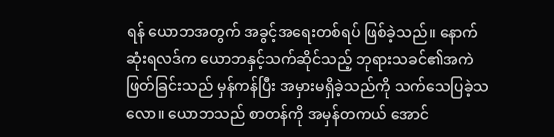ရန် ယောဘအတွက် အခွင့်အရေးတစ်ရပ် ဖြစ်ခဲ့သည်။ နောက်ဆုံးရလဒ်က ယောဘနှင့်သက်ဆိုင်သည့် ဘုရားသခင်၏အကဲဖြတ်ခြင်းသည် မှန်ကန်ပြီး အမှားမရှိခဲ့သည်ကို သက်သေပြခဲ့သလော။ ယောဘသည် စာတန်ကို အမှန်တကယ် အောင်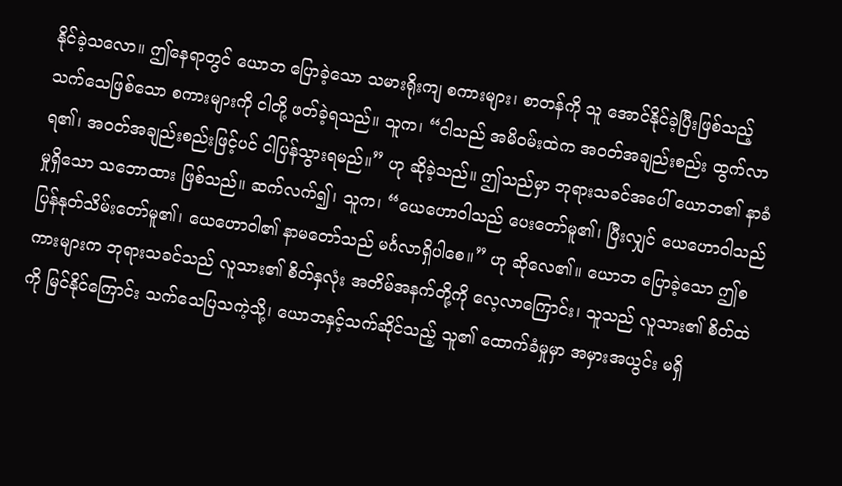နိုင်ခဲ့သလော။ ဤနေရာတွင် ယောဘ ပြောခဲ့သော သမားရိုးကျ စကားများ၊ စာတန်ကို သူ အောင်နိုင်ခဲ့ပြီးဖြစ်သည့် သက်သေဖြစ်သော စကားများကို ငါတို့ ဖတ်ခဲ့ရသည်။ သူက၊ “ငါသည် အမိဝမ်းထဲက အဝတ်အချည်းစည်း ထွက်လာရ၏၊ အဝတ်အချည်းစည်းဖြင့်ပင် ငါပြန်သွားရမည်။” ဟု ဆိုခဲ့သည်။ ဤသည်မှာ ဘုရားသခင်အပေါ် ယောဘ၏ နာခံမှုရှိသော သဘောထား ဖြစ်သည်။ ဆက်လက်၍၊ သူက၊ “ယေဟောဝါသည် ပေးတော်မူ၏၊ ပြီးလျှင် ယေဟောဝါသည် ပြန်နုတ်သိမ်းတော်မူ၏၊ ယေဟောဝါ၏ နာမတော်သည် မင်္ဂလာရှိပါစေ။” ဟု ဆိုလေ၏။ ယောဘ ပြောခဲ့သော ဤစကားများက ဘုရားသခင်သည် လူသား၏ စိတ်နှလုံး အတိမ်အနက်တို့ကို လေ့လာကြောင်း၊ သူသည် လူသား၏ စိတ်ထဲကို မြင်နိုင်ကြောင်း သက်သေပြသကဲ့သို့၊ ယောဘနှင့်သက်ဆိုင်သည့် သူ၏ ထောက်ခံမှုမှာ အမှားအယွင်း မရှိ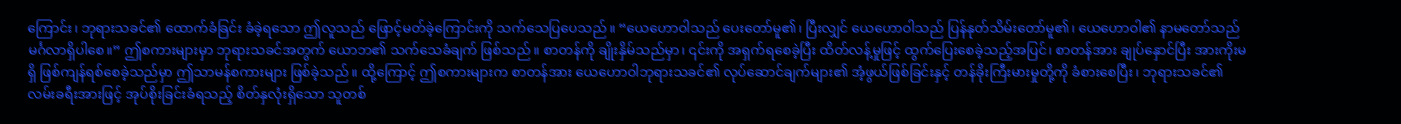ကြောင်း၊ ဘုရားသခင်၏ ထောက်ခံခြင်း ခံခဲ့ရသော ဤလူသည် ဖြောင့်မတ်ခဲ့ကြောင်းကို သက်သေပြပေသည်။ “ယေဟောဝါသည် ပေးတော်မူ၏၊ ပြီးလျှင် ယေဟောဝါသည် ပြန်နုတ်သိမ်းတော်မူ၏၊ ယေဟောဝါ၏ နာမတော်သည် မင်္ဂလာရှိပါစေ။” ဤစကားများမှာ ဘုရားသခင်အတွက် ယောဘ၏ သက်သေခံချက် ဖြစ်သည်။ စာတန်ကို ချိုးနှိမ်သည်မှာ၊ ၎င်းကို အရှက်ရစေခဲ့ပြီး ထိတ်လန့်မှုဖြင့် ထွက်ပြေးစေခဲ့သည့်အပြင်၊ စာတန်အား ချုပ်နှောင်ပြီး အားကိုးမရှိ ဖြစ်ကျန်ရစ်စေခဲ့သည်မှာ ဤသာမန်စကားများ ဖြစ်ခဲ့သည်။ ထို့ကြောင့် ဤစကားများက စာတန်အား ယေဟောဝါဘုရားသခင်၏ လုပ်ဆောင်ချက်များ၏ အံ့ဖွယ်ဖြစ်ခြင်းနှင့် တန်ခိုးကြီးမားမှုတို့ကို ခံစားစေပြီး၊ ဘုရားသခင်၏ လမ်းခရီးအားဖြင့် အုပ်စိုးခြင်းခံရသည့် စိတ်နှလုံးရှိသော သူတစ်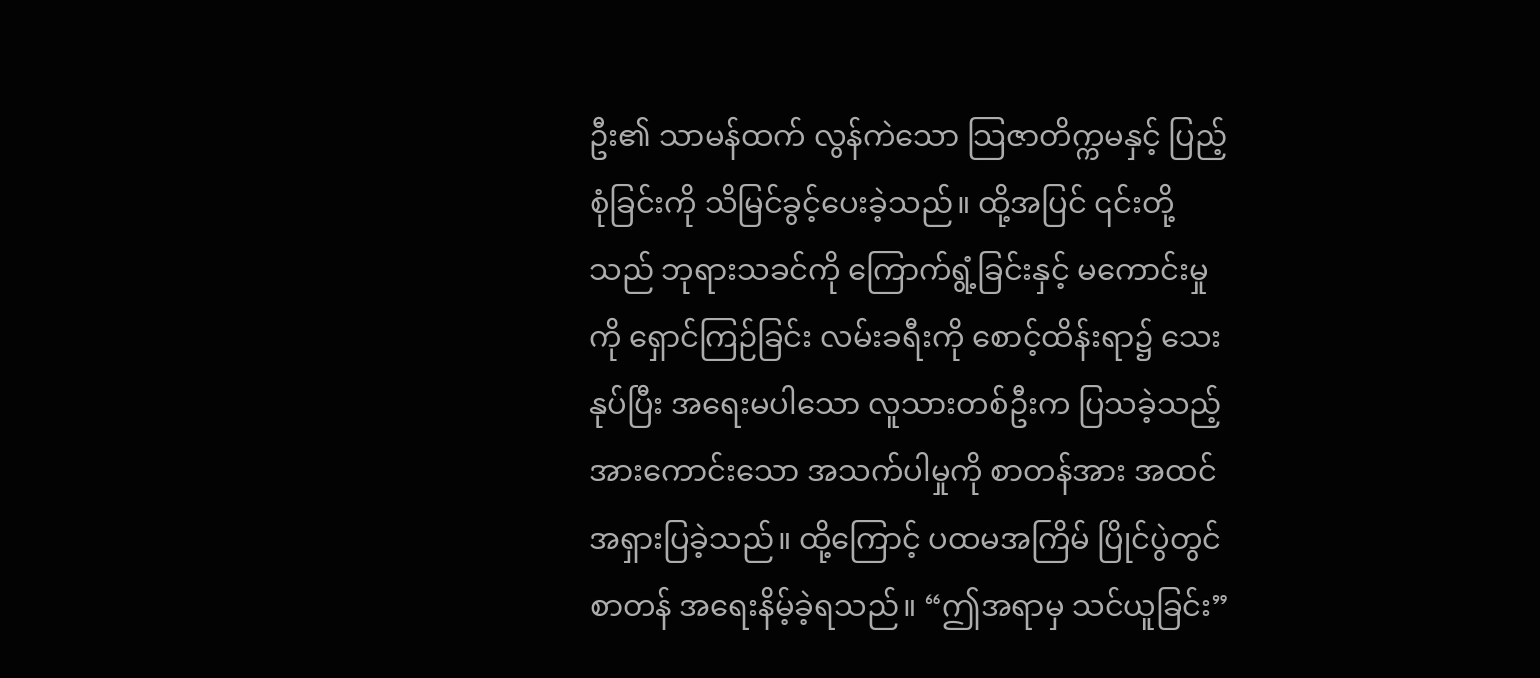ဦး၏ သာမန်ထက် လွန်ကဲသော သြဇာတိက္ကမနှင့် ပြည့်စုံခြင်းကို သိမြင်ခွင့်ပေးခဲ့သည်။ ထို့အပြင် ၎င်းတို့သည် ဘုရားသခင်ကို ကြောက်ရွံ့ခြင်းနှင့် မကောင်းမှုကို ရှောင်ကြဉ်ခြင်း လမ်းခရီးကို စောင့်ထိန်းရာ၌ သေးနုပ်ပြီး အရေးမပါသော လူသားတစ်ဦးက ပြသခဲ့သည့် အားကောင်းသော အသက်ပါမှုကို စာတန်အား အထင်အရှားပြခဲ့သည်။ ထို့ကြောင့် ပထမအကြိမ် ပြိုင်ပွဲတွင် စာတန် အရေးနိမ့်ခဲ့ရသည်။ “ဤအရာမှ သင်ယူခြင်း”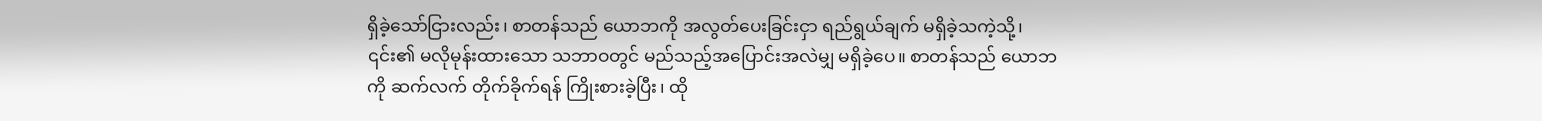ရှိခဲ့သော်ငြားလည်း၊ စာတန်သည် ယောဘကို အလွတ်ပေးခြင်းငှာ ရည်ရွယ်ချက် မရှိခဲ့သကဲ့သို့၊ ၎င်း၏ မလိုမုန်းထားသော သဘာဝတွင် မည်သည့်အပြောင်းအလဲမျှ မရှိခဲ့ပေ။ စာတန်သည် ယောဘကို ဆက်လက် တိုက်ခိုက်ရန် ကြိုးစားခဲ့ပြီး၊ ထို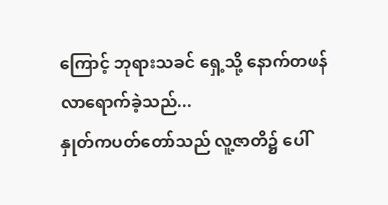ကြောင့် ဘုရားသခင် ရှေ့သို့ နောက်တဖန် လာရောက်ခဲ့သည်...
နှုတ်ကပတ်တော်သည် လူ့ဇာတိ၌ ပေါ်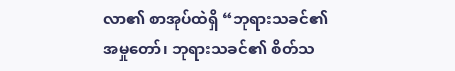လာ၏ စာအုပ်ထဲရှိ “ဘုရားသခင်၏ အမှုတော်၊ ဘုရားသခင်၏ စိတ်သ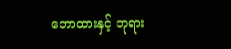ဘောထားနှင့် ဘုရား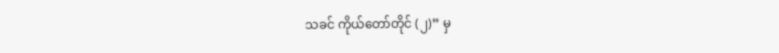သခင် ကိုယ်တော်တိုင် (၂)” မှ